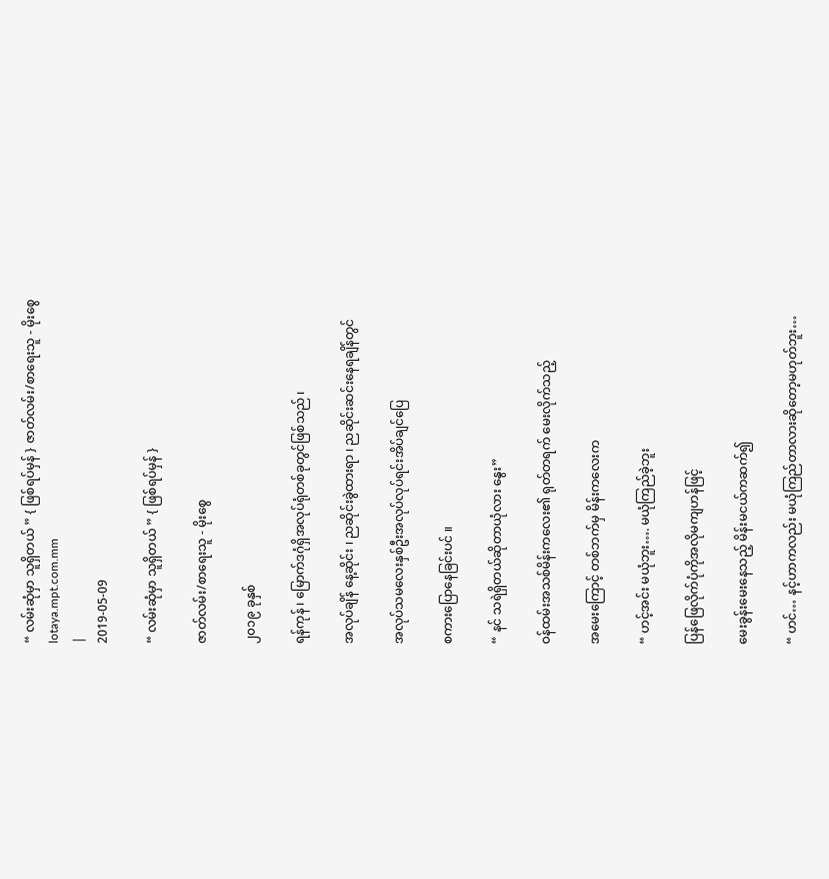“ လမ်းဆုံမှာ သူရှိတယ် ” { ဖြစ်ရပ်မှန် } ဇာတ်လမ်း/စာရေးသူ - မိုးစွေ
lotaya.mpt.com.mm
|
2019-05-09

“ လမ်းဆုံမှာ သူရှိတယ် ” { ဖြစ်ရပ်မှန် }

ဇာတ်လမ်း/စာရေးသူ - မိုးစွေ

၂၀၁၉ ခုနှစ်

ရန်ကုန် ၊ မြောက်ဒဂုံရှိအလုပ်ရုံတစ်ခုတွင်ဖြစ်သည် ၊

အလုပ်ချိန် နေ့ဆိုင်း ၊ ညဆိုင်းခွဲထားရာ ၊ ညဆိုင်းဆင်းနေရချိန်တွင်

အလုပ်သမလေးနှစ်ဦးအလုပ်လုပ်ရင်းအိပ်ချင်ပြေ

စကားပြောနေခြင်းပင် ။

“ နင် သရဲရှိတယ်ဆိုတာယုံလား နွေး”

ဝန်ထမ်းအသစ်မိန်းကလေး၏ ရုတ်တရက် မေးလိုက်သည့်

အမေးကြောင့် တစ်ဘက်မှ မိန်းကလေးက

“ ဟင့်အင်း မယုံဘူး…. မယုံကြည်ခဲ့ဘူး

ပြန်ဖြေလိုက်ပုံကိုအလိုမကျဟန်ဖြင့်

မေးခွန်းမေးနေသည့် မိန်းမငယ်ကဆက်၍

“ ဟင်… နင့်ဟာကလည်း မယုံကြည်တာလားဆိုတော့မဟုတ်ဘူး…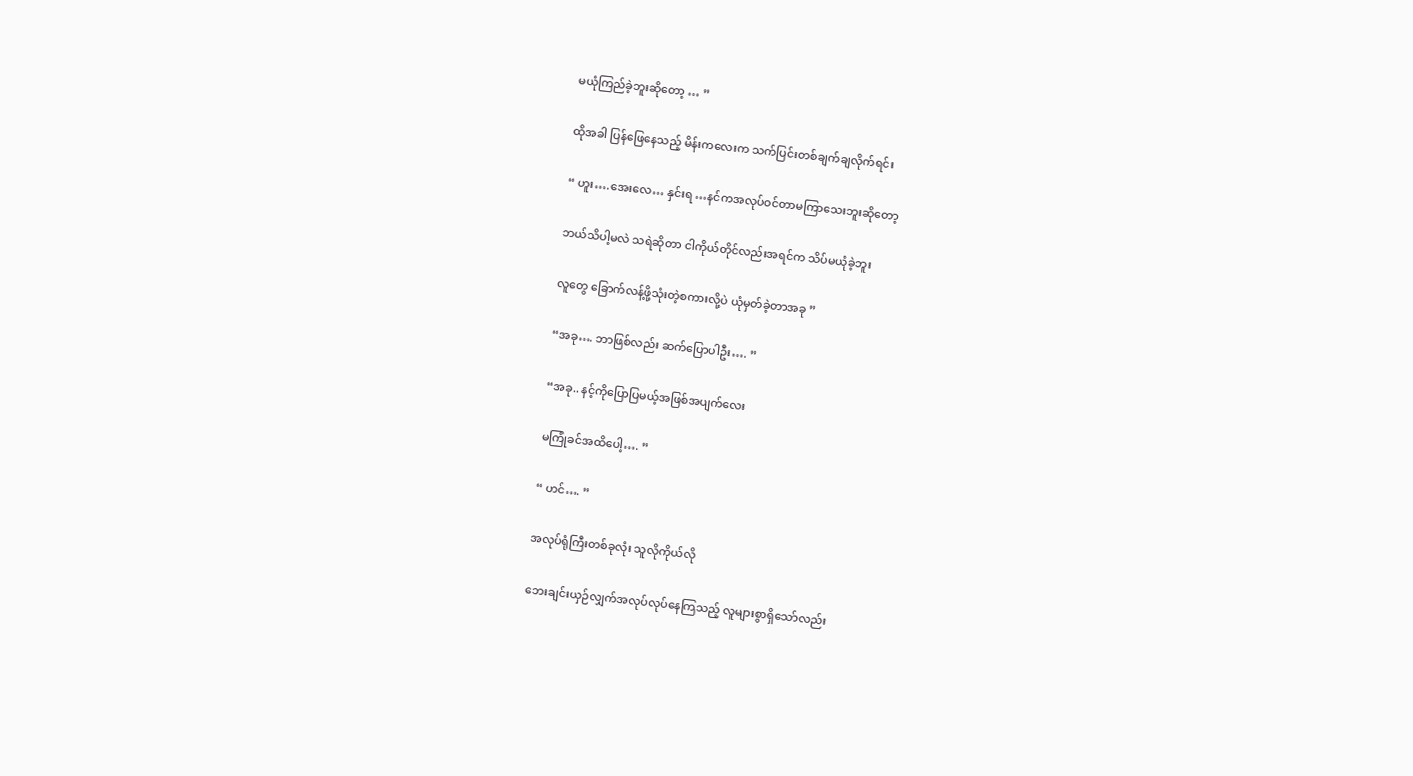မယုံကြည်ခဲ့ဘူးဆိုတော့ … ”

ထိုအခါ ပြန်ဖြေနေသည့် မိန်းကလေးက သက်ပြင်းတစ်ချက်ချလိုက်ရင်း

“ ဟူး….အေးလေ… နှင်းရ …နင်ကအလုပ်ဝင်တာမကြာသေးဘူးဆိုတော့

ဘယ်သိပါ့မလဲ သရဲဆိုတာ ငါကိုယ်တိုင်လည်းအရင်က သိပ်မယုံခဲ့ဘူး

လူတွေ ခြောက်လန့်ဖို့သုံးတဲ့စကားလို့ပဲ ယုံမှတ်ခဲ့တာအခု ”

“အခု…. ဘာဖြစ်လည်း ဆက်ပြောပါဦး…. ”

“အခု.. နင့်ကိုပြောပြမယ့်အဖြစ်အပျက်လေး

မကြုံခင်အထိပေါ့…. ”

“ ဟင်…. ”

အလုပ်ရုံကြီးတစ်ခုလုံး သူလိုကိုယ်လို

ဘေးချင်းယှဉ်လျှက်အလုပ်လုပ်နေကြသည့် လူများစွာရှိသော်လည်း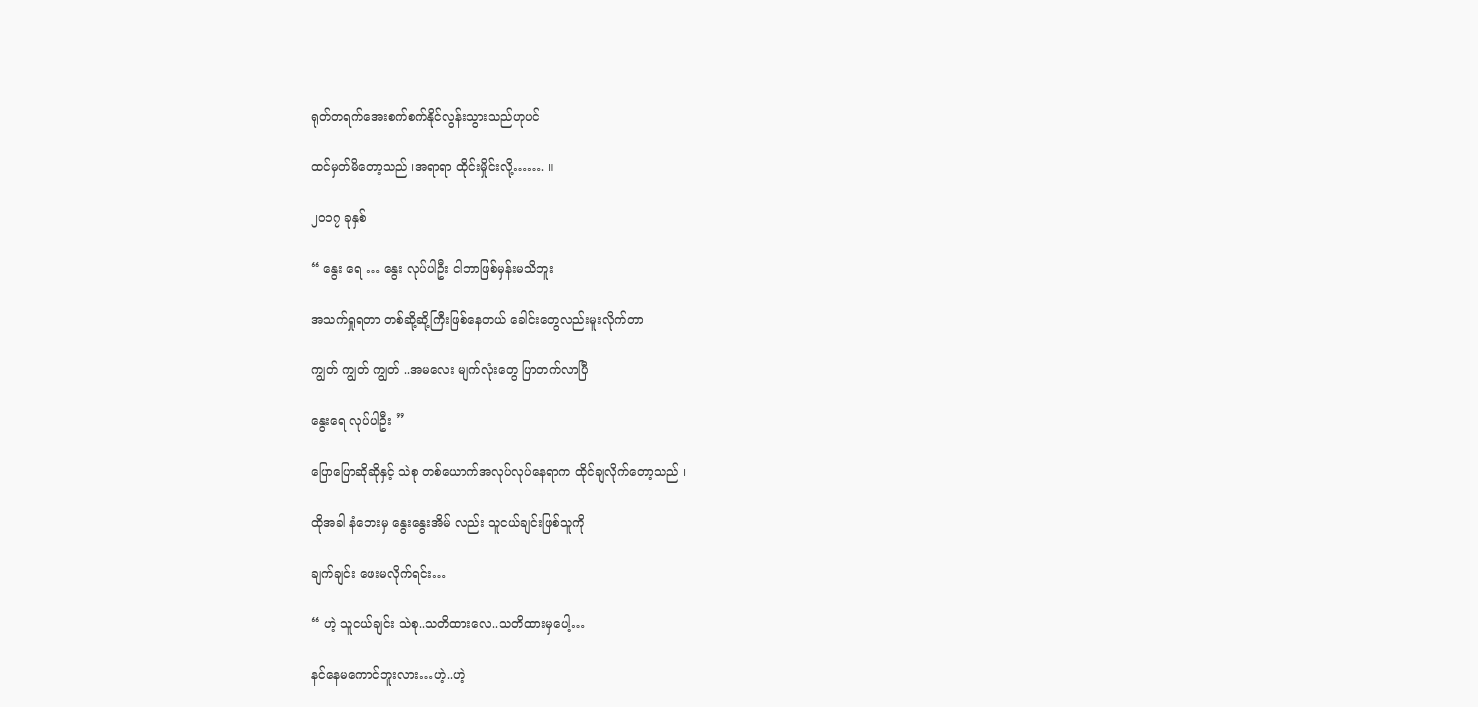ရုတ်တရက်အေးစက်စက်နိုင်လွန်းသွားသည်ဟုပင်

ထင်မှတ်မိတော့သည် ၊အရာရာ ထိုင်းမှိုင်းလို့……. ။

၂၀၁၇ ခုနှစ်

“ နွေး ရေ … နွေး လုပ်ပါဦး ငါဘာဖြစ်မှန်းမသိဘူး

အသက်ရှုရတာ တစ်ဆို့ဆို့ကြီးဖြစ်နေတယ် ခေါင်းတွေလည်းမူးလိုက်တာ

ကျွတ် ကျွတ် ကျွတ် ..အမလေး မျက်လုံးတွေ ပြာတက်လာပြီ

နွေးရေ လုပ်ပါဦး ”

ပြောပြောဆိုဆိုနှင့် သဲစု တစ်ယောက်အလုပ်လုပ်နေရာက ထိုင်ချလိုက်တော့သည် ၊

ထိုအခါ နံဘေးမှ နွေးနွေးအိမ် လည်း သူငယ်ချင်းဖြစ်သူကို

ချက်ချင်း ဖေးမလိုက်ရင်း…

“ ဟဲ့ သူငယ်ချင်း သဲစု..သတိထားလေ..သတိထားမှပေါ့…

နင်နေမကောင်ဘူးလား…ဟဲ့..ဟဲ့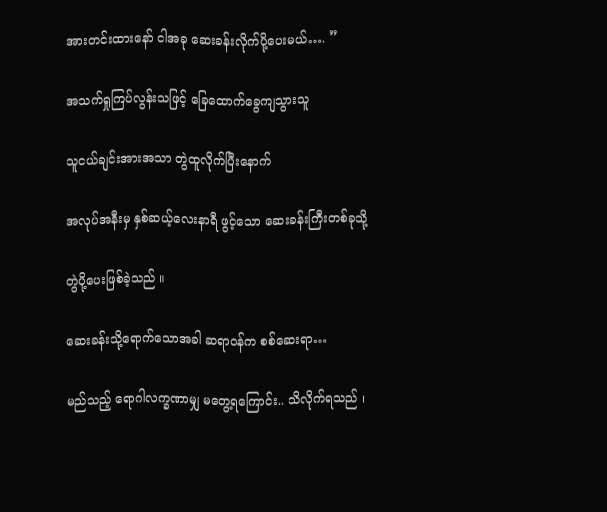အားတင်းထားနော် ငါအခု ဆေးခန်းလိုက်ပို့ပေးမယ်…. ”

အသက်ရှုကြပ်လွန်းသဖြင့် ခြေထောက်ခွေကျသွားသူ

သူငယ်ချင်းအားအသာ တွဲထူလိုက်ပြီးနောက်

အလုပ်အနီးမှ နှစ်ဆယ့်လေးနာရီ ဖွင့်သော ဆေးခန်းကြီးတစ်ခုသို့

တွဲပို့ပေးဖြစ်ခဲ့သည် ။

ဆေးခန်းသို့ရောက်သောအခါ ဆရာဝန်က စစ်ဆေးရာ…

မည်သည့် ရောဂါလက္ခဏာမျှ မတွေ့ရကြောင်း.. သိလိုက်ရသည် ၊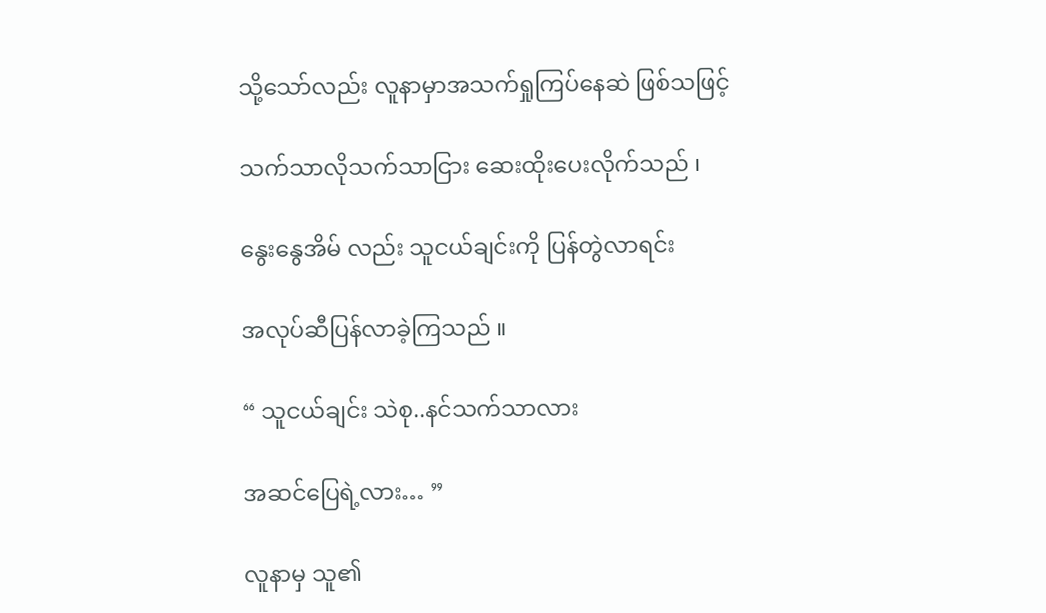သို့သော်လည်း လူနာမှာအသက်ရှုကြပ်နေဆဲ ဖြစ်သဖြင့်

သက်သာလိုသက်သာငြား ဆေးထိုးပေးလိုက်သည် ၊

နွေးနွေအိမ် လည်း သူငယ်ချင်းကို ပြန်တွဲလာရင်း

အလုပ်ဆီပြန်လာခဲ့ကြသည် ။

“ သူငယ်ချင်း သဲစု..နင်သက်သာလား

အဆင်ပြေရဲ့လား… ”

လူနာမှ သူ၏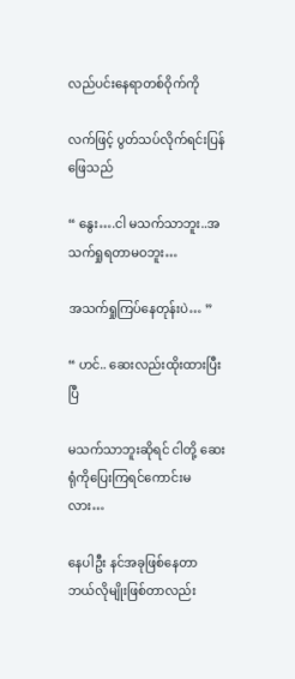လည်ပင်းနေရာတစ်ဝိုက်ကို

လက်ဖြင့် ပွတ်သပ်လိုက်ရင်းပြန်ဖြေသည်

“ နွေး….ငါ မသက်သာဘူး..အသက်ရှုရတာမဝဘူး…

အသက်ရှုကြပ်နေတုန်းပဲ… ”

“ ဟင်.. ဆေးလည်းထိုးထားပြီးပြီ

မသက်သာဘူးဆိုရင် ငါတို့ ဆေးရုံကိုပြေးကြရင်ကောင်းမလား…

နေပါဦး နင်အခုဖြစ်နေတာ ဘယ်လိုမျိုးဖြစ်တာလည်း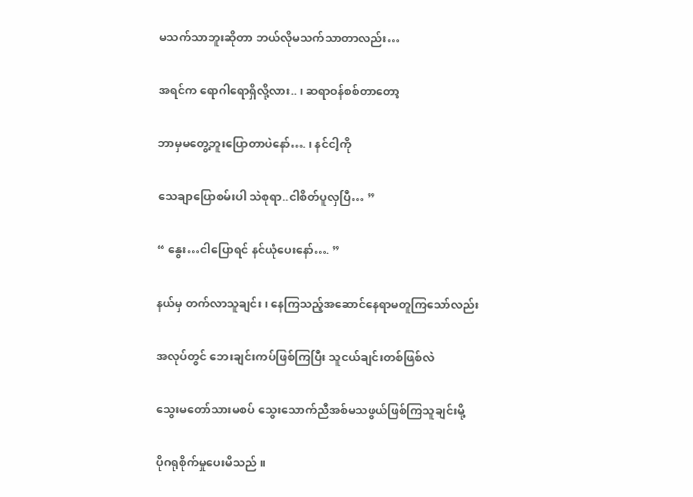မသက်သာဘူးဆိုတာ ဘယ်လိုမသက်သာတာလည်း…

အရင်က ရောဂါရောရှိလို့လား.. ၊ ဆရာဝန်စစ်တာတော့

ဘာမှမတွေ့ဘူးပြောတာပဲနော်…. ၊ နင်ငါ့ကို

သေချာပြောစမ်းပါ သဲစုရာ..ငါစိတ်ပူလှပြီ… ”

“ နွေး…ငါပြောရင် နင်ယုံပေးနော်…. ”

နယ်မှ တက်လာသူချင်း ၊ နေကြသည့်အဆောင်နေရာမတူကြသော်လည်း

အလုပ်တွင် ဘေးချင်းကပ်ဖြစ်ကြပြီး သူငယ်ချင်းတစ်ဖြစ်လဲ

သွေးမတော်သားမစပ် သွေးသောက်ညီအစ်မသဖွယ်ဖြစ်ကြသူချင်းမို့

ပိုဂရုစိုက်မှုပေးမိသည် ။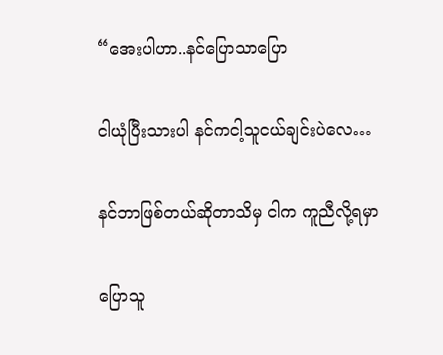“အေးပါဟာ..နင်ပြောသာပြော

ငါယုံပြီးသားပါ နင်ကငါ့သူငယ်ချင်းပဲလေ…

နင်ဘာဖြစ်တယ်ဆိုတာသိမှ ငါက ကူညီလို့ရမှာ

ပြောသူ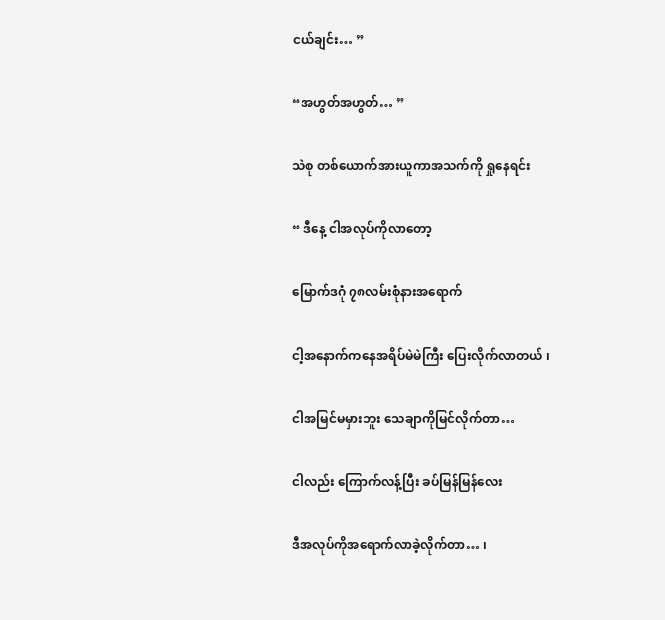ငယ်ချင်း… ”

“အဟွတ်အဟွတ်… ”

သဲစု တစ်ယောက်အားယူကာအသက်ကို ရှုနေရင်း

“ ဒီနေ့ ငါအလုပ်ကိုလာတော့

မြောက်ဒဂုံ ၇၈လမ်းစုံနားအရောက်

ငါ့အနောက်ကနေအရိပ်မဲမဲကြီး ပြေးလိုက်လာတယ် ၊

ငါအမြင်မမှားဘူး သေချာကိုမြင်လိုက်တာ…

ငါလည်း ကြောက်လန့်ပြီး ခပ်မြန်မြန်လေး

ဒီအလုပ်ကိုအရောက်လာခဲ့လိုက်တာ… ၊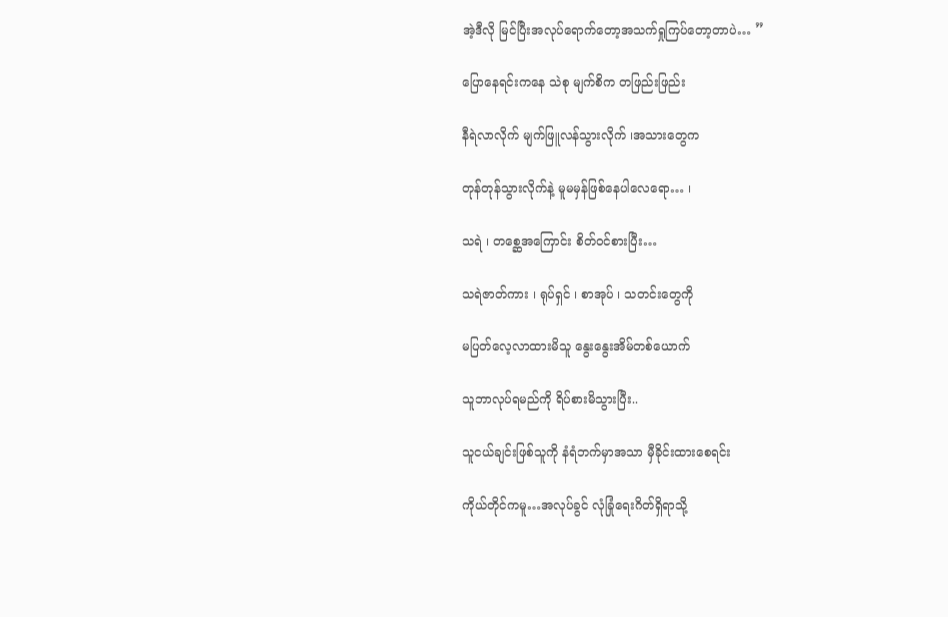အဲ့ဒီလို မြင်ပြီးအလုပ်ရောက်တော့အသက်ရှုကြပ်တော့တာပဲ… ”

ပြောနေရင်းကနေ သဲစု မျက်စိက တဖြည်းဖြည်း

နီရဲလာလိုက် မျက်ဖြူလန်သွားလိုက် ၊အသားတွေက

တုန်တုန်သွားလိုက်နဲ့ မူမမှန်ဖြစ်နေပါလေရော… ၊

သရဲ ၊ တစ္ဆေအကြောင်း စိတ်ဝင်စားပြီး…

သရဲဇာတ်ကား ၊ ရုပ်ရှင် ၊ စာအုပ် ၊ သတင်းတွေကို

မပြတ်လေ့လာထားမိသူ နွေးနွေးအိမ်တစ်ယောက်

သူဘာလုပ်ရမည်ကို ရိပ်စားမိသွားပြီး..

သူငယ်ချင်းဖြစ်သူကို နံရံဘက်မှာအသာ မှီခိုင်းထားစေရင်း

ကိုယ်တိုင်ကမူ…အလုပ်ခွင် လုံခြုံရေးဂိတ်ရှိရာသို့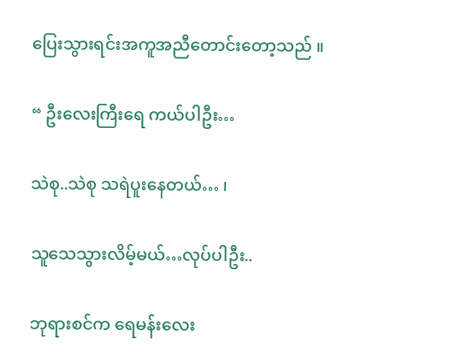ပြေးသွားရင်းအကူအညီတောင်းတော့သည် ။

“ ဦးလေးကြီးရေ ကယ်ပါဦး…

သဲစု..သဲစု သရဲပူးနေတယ်… ၊

သူသေသွားလိမ့်မယ်…လုပ်ပါဦး..

ဘုရားစင်က ရေမန်းလေး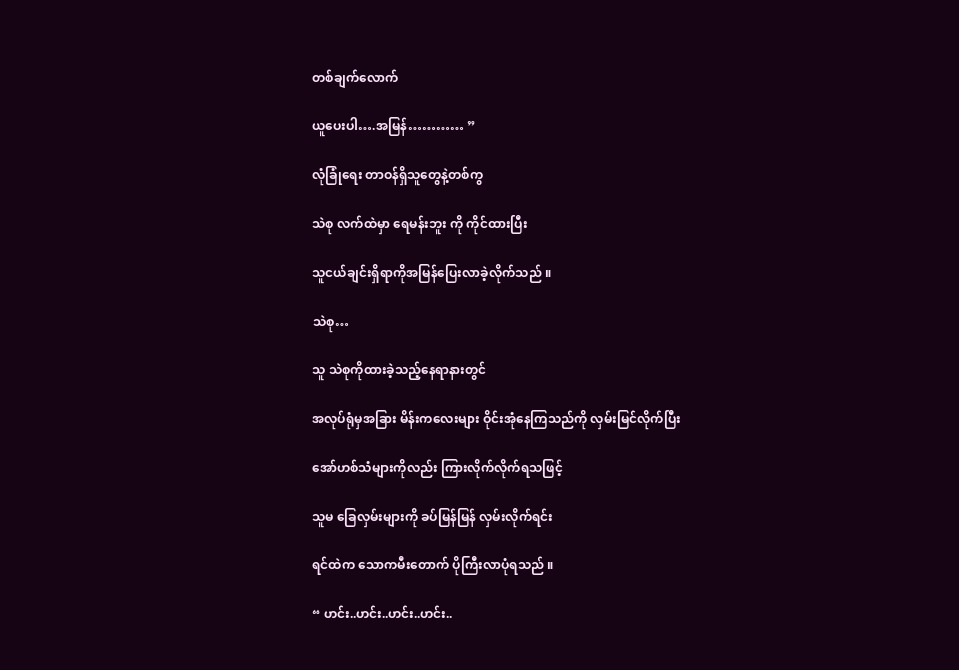တစ်ချက်လောက်

ယူပေးပါ….အမြန်………… ”

လုံခြုံရေး တာဝန်ရှိသူတွေနဲ့တစ်ကွ

သဲစု လက်ထဲမှာ ရေမန်းဘူး ကို ကိုင်ထားပြီး

သူငယ်ချင်းရှိရာကိုအမြန်ပြေးလာခဲ့လိုက်သည် ။

သဲစု…

သူ သဲစုကိုထားခဲ့သည့်နေရာနားတွင်

အလုပ်ရုံမှအခြား မိန်းကလေးများ ဝိုင်းအုံနေကြသည်ကို လှမ်းမြင်လိုက်ပြီး

အော်ဟစ်သံများကိုလည်း ကြားလိုက်လိုက်ရသဖြင့်

သူမ ခြေလှမ်းများကို ခပ်မြန်မြန် လှမ်းလိုက်ရင်း

ရင်ထဲက သောကမီးတောက် ပိုကြီးလာပုံရသည် ။

“ ဟင်း..ဟင်း..ဟင်း..ဟင်း..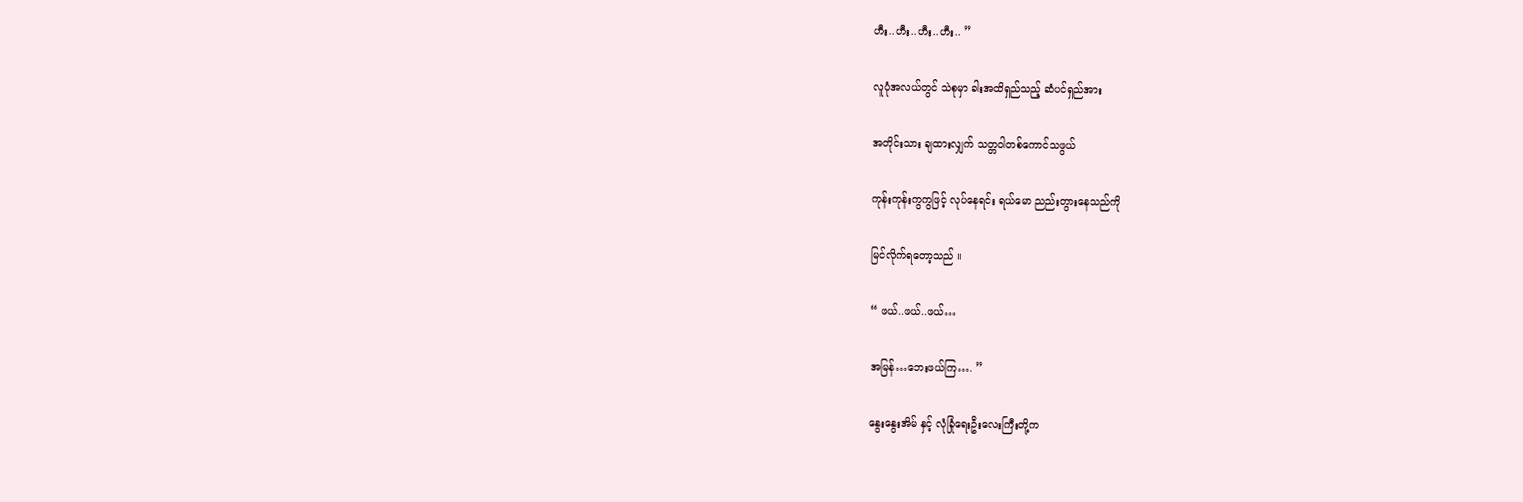ဟီး..ဟီး..ဟီး..ဟီး.. ”

လူပုံအလယ်တွင် သဲစုမှာ ခါးအထိရှည်သည့် ဆံပင်ရှည်အား

အတိုင်းသား ချထားလျှက် သတ္တဝါတစ်ကောင်သဖွယ်

ကုန်းကုန်းကွကွဖြင့် လုပ်နေရင်း ရယ်မော ညည်းတွားနေသည်ကို

မြင်လိုက်ရတော့သည် ။

“ ဖယ်..ဖယ်..ဖယ်…

အမြန်…ဘေးဖယ်ကြ…. ”

နွေးနွေးအိမ် နှင့် လုံခြုံရေးဦးလေးကြီးတို့က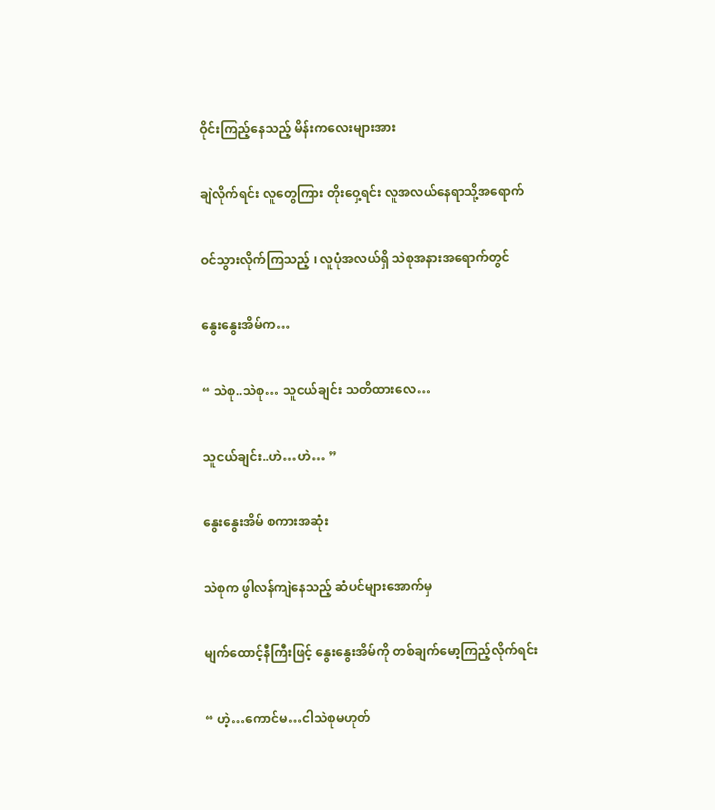ဝိုင်းကြည့်နေသည့် မိန်းကလေးများအား

ချဲလိုက်ရင်း လူတွေကြား တိုးဝှေ့ရင်း လူအလယ်နေရာသို့အရောက်

ဝင်သွားလိုက်ကြသည့် ၊ လူပုံအလယ်ရှိ သဲစုအနားအရောက်တွင်

နွေးနွေးအိမ်က…

“ သဲစု..သဲစု… သူငယ်ချင်း သတိထားလေ…

သူငယ်ချင်း..ဟဲ…ဟဲ… ”

နွေးနွေးအိမ် စကားအဆုံး

သဲစုက ဖွါလန်ကျဲနေသည့် ဆံပင်များအောက်မှ

မျက်ထောင့်နီကြီးဖြင့် နွေးနွေးအိမ်ကို တစ်ချက်မော့ကြည့်လိုက်ရင်း

“ ဟဲ့…ကောင်မ…ငါသဲစုမဟုတ်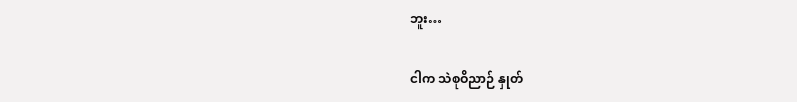ဘူး…

ငါက သဲစုဝိညာဉ် နှုတ်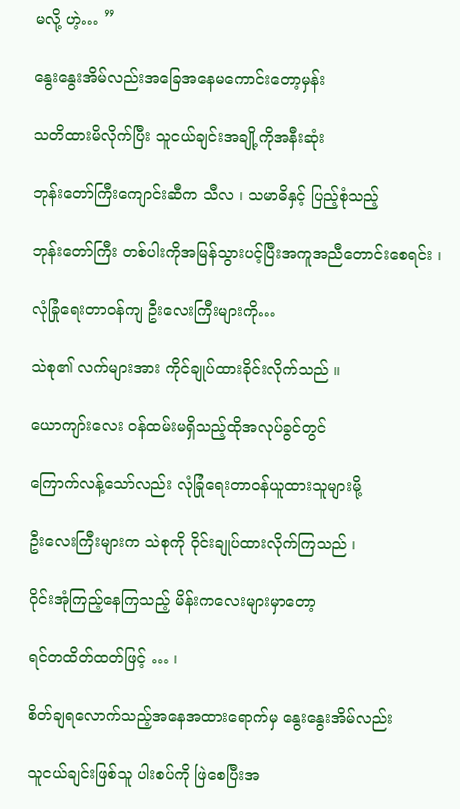မလို့ ဟဲ့… ”

နွေးနွေးအိမ်လည်းအခြေအနေမကောင်းတော့မှန်း

သတိထားမိလိုက်ပြီး သူငယ်ချင်းအချို့ကိုအနီးဆုံး

ဘုန်းတော်ကြီးကျောင်းဆီက သီလ ၊ သမာဓိနှင့် ပြည့်စုံသည့်

ဘုန်းတော်ကြီး တစ်ပါးကိုအမြန်သွားပင့်ပြီးအကူအညီတောင်းစေရင်း ၊

လုံခြုံရေးတာဝန်ကျ ဦးလေးကြီးများကို…

သဲစု၏ လက်များအား ကိုင်ချုပ်ထားခိုင်းလိုက်သည် ။

ယောကျာ်းလေး ဝန်ထမ်းမရှိသည့်ထိုအလုပ်ခွင်တွင်

ကြောက်လန့်သော်လည်း လုံခြုံရေးတာဝန်ယူထားသူများမို့

ဦးလေးကြီးများက သဲစုကို ဝိုင်းချုပ်ထားလိုက်ကြသည် ၊

ဝိုင်းအုံကြည့်နေကြသည့် မိန်းကလေးများမှာတော့

ရင်တထိတ်ထတ်ဖြင့် … ၊

စိတ်ချရလောက်သည့်အနေအထားရောက်မှ နွေးနွေးအိမ်လည်း

သူငယ်ချင်းဖြစ်သူ ပါးစပ်ကို ဖြဲစေပြီးအ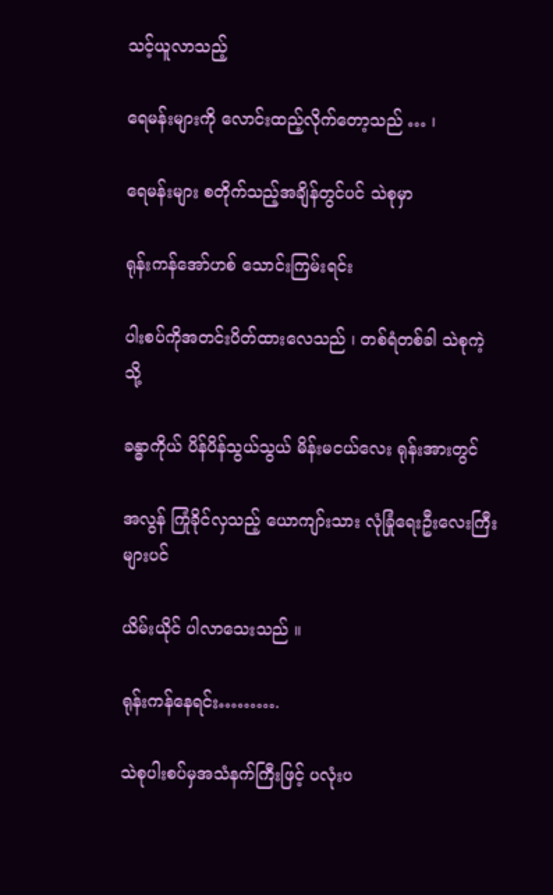သင့်ယူလာသည့်

ရေမန်းများကို လောင်းထည့်လိုက်တော့သည် … ၊

ရေမန်းများ စတိုက်သည့်အချိန်တွင်ပင် သဲစုမှာ

ရုန်းကန်အော်ဟစ် သောင်းကြမ်းရင်း

ပါးစပ်ကိုအတင်းပိတ်ထားလေသည် ၊ တစ်ရံတစ်ခါ သဲစုကဲ့သို့

ခန္ဓာကိုယ် ပိန်ပိန်သွယ်သွယ် မိန်းမငယ်လေး ရုန်းအားတွင်

အလွန် ကြုံခိုင်လှသည့် ယောကျာ်းသား လုံခြုံရေးဦးလေးကြီးများပင်

ယိမ်းယိုင် ပါလာသေးသည် ။

ရုန်းကန်နေရင်း……….

သဲစုပါးစပ်မှအသံနက်ကြီးဖြင့် ပလုံးပ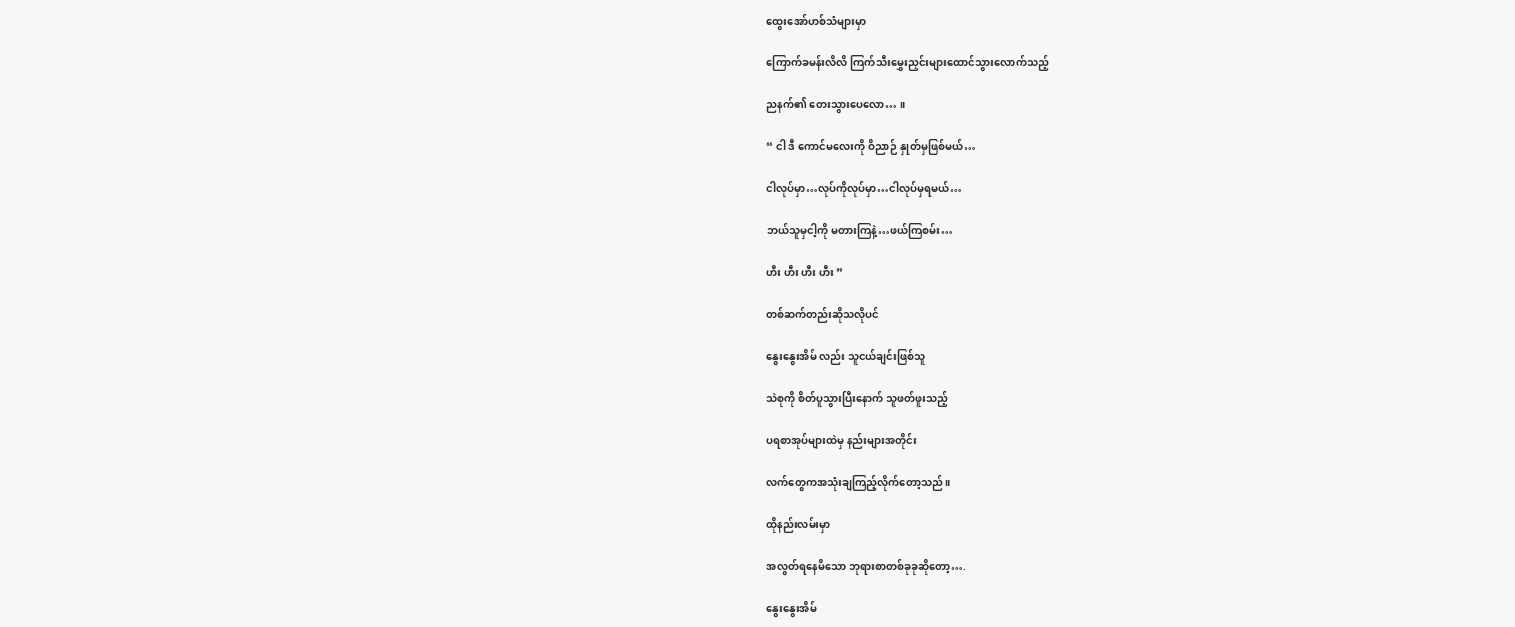ထွေးအော်ဟစ်သံများမှာ

ကြောက်ခမန်းလိလိ ကြက်သီးမွှေးညှင်းများထောင်သွားလောက်သည့်

ညနက်၏ တေးသွားပေလော… ။

“ ငါ ဒီ ကောင်မလေးကို ဝိညာဉ် နှုတ်မှဖြစ်မယ်…

ငါလုပ်မှာ…လုပ်ကိုလုပ်မှာ…ငါလုပ်မှရမယ်…

ဘယ်သူမှငါ့ကို မတားကြနဲ့…ဖယ်ကြစမ်း…

ဟီး ဟီး ဟီး ဟီး ”

တစ်ဆက်တည်းဆိုသလိုပင်

နွေးနွေးအိမ် လည်း သူငယ်ချင်းဖြစ်သူ

သဲစုကို စိတ်ပူသွားပြီးနောက် သူဖတ်ဖူးသည့်

ပရစာအုပ်များထဲမှ နည်းများအတိုင်း

လက်တွေကအသုံးချကြည့်လိုက်တော့သည် ။

ထိုနည်းလမ်းမှာ

အလွတ်ရနေမိသော ဘုရားစာတစ်ခုခုဆိုတော့….

နွေးနွေးအိမ်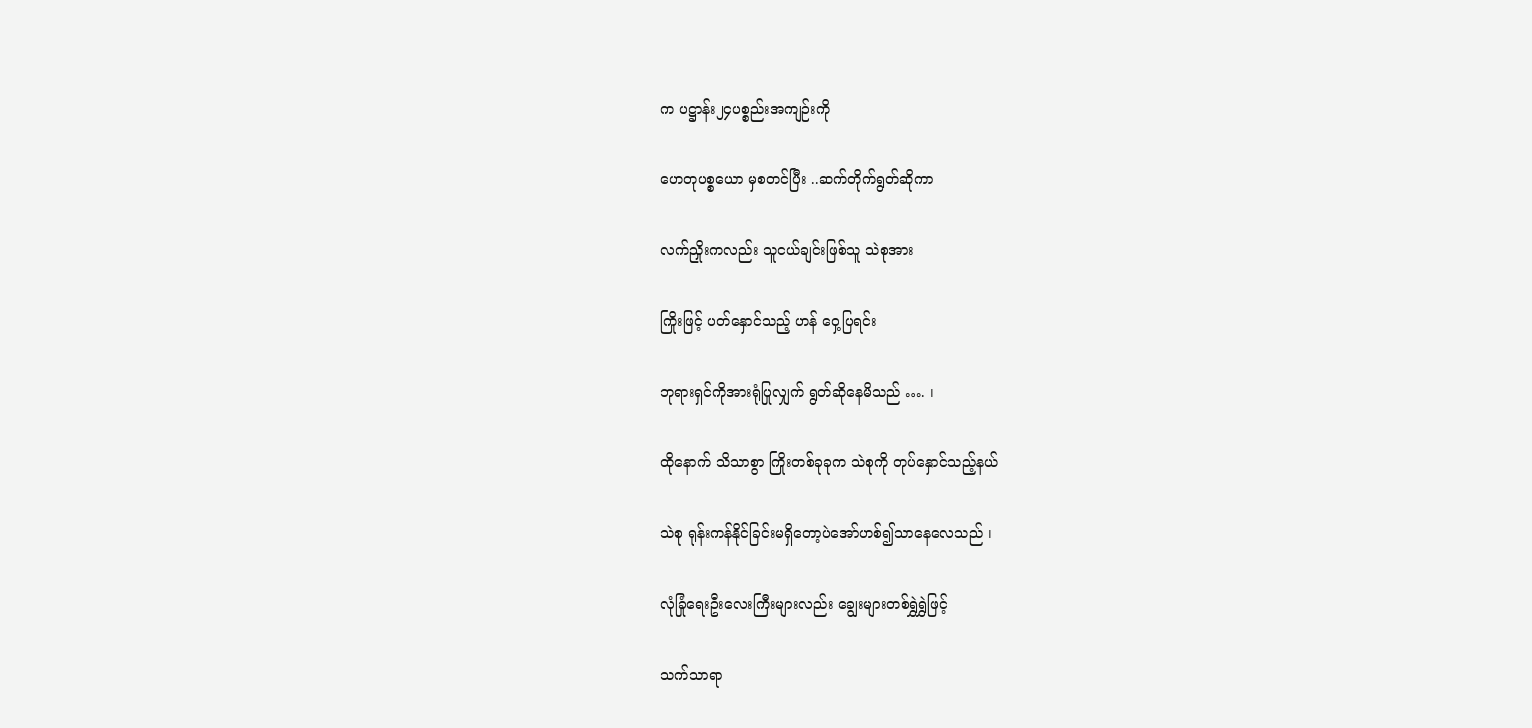က ပဋ္ဌာန်း၂၄ပစ္စည်းအကျဉ်းကို

ဟေတုပစ္စယော မှစတင်ပြီး ..ဆက်တိုက်ရွတ်ဆိုကာ

လက်ညှိုးကလည်း သူငယ်ချင်းဖြစ်သူ သဲစုအား

ကြိုးဖြင့် ပတ်နှောင်သည့် ဟန် ဝှေ့ပြရင်း

ဘုရားရှင်ကိုအားရုံပြုလျှက် ရွတ်ဆိုနေမိသည် …. ၊

ထိုနောက် သိသာစွာ ကြိုးတစ်ခုခုက သဲစုကို တုပ်နှောင်သည့်နယ်

သဲစု ရုန်းကန်နိုင်ခြင်းမရှိတော့ပဲအော်ဟစ်၍သာနေလေသည် ၊

လုံခြုံရေးဦးလေးကြီးများလည်း ချွေးများတစ်ရွှဲရွှဲဖြင့်

သက်သာရာ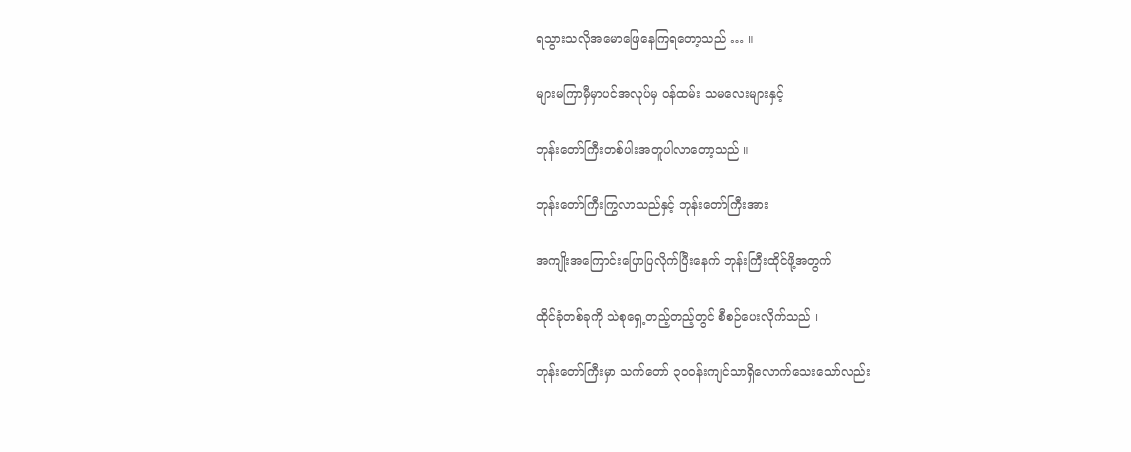ရသွားသလိုအမောဖြေနေကြရတော့သည် … ။

များမကြာမှီမှာပင်အလုပ်မှ ဝန်ထမ်း သမလေးများနှင့်

ဘုန်းတော်ကြီးတစ်ပါးအတူပါလာတော့သည် ။

ဘုန်းတော်ကြီးကြွလာသည်နှင့် ဘုန်းတော်ကြီးအား

အကျိုးအကြောင်းပြောပြလိုက်ပြီးနေက် ဘုန်းကြီးထိုင်ဖို့အတွက်

ထိုင်ခုံတစ်ခုကို သဲစုရှေ့တည့်တည့်တွင် စီစဉ်ပေးလိုက်သည် ၊

ဘုန်းတော်ကြီးမှာ သက်တော် ၃၀၀န်းကျင်သာရှိလောက်သေးသော်လည်း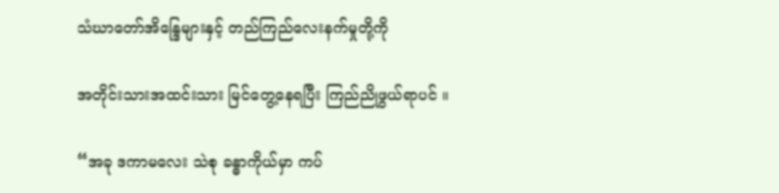သံဃာတော်အိန္ဒြေများနှင့် တည်ကြည်လေးနက်မှုတို့ကို

အတိုင်းသားအထင်းသား မြင်တွေ့နေရပြီး ကြည်ညိုဖွယ်ရာပင် ။

“အခု ဒကာမလေး သဲစု ခန္ဓာကိုယ်မှာ ကပ်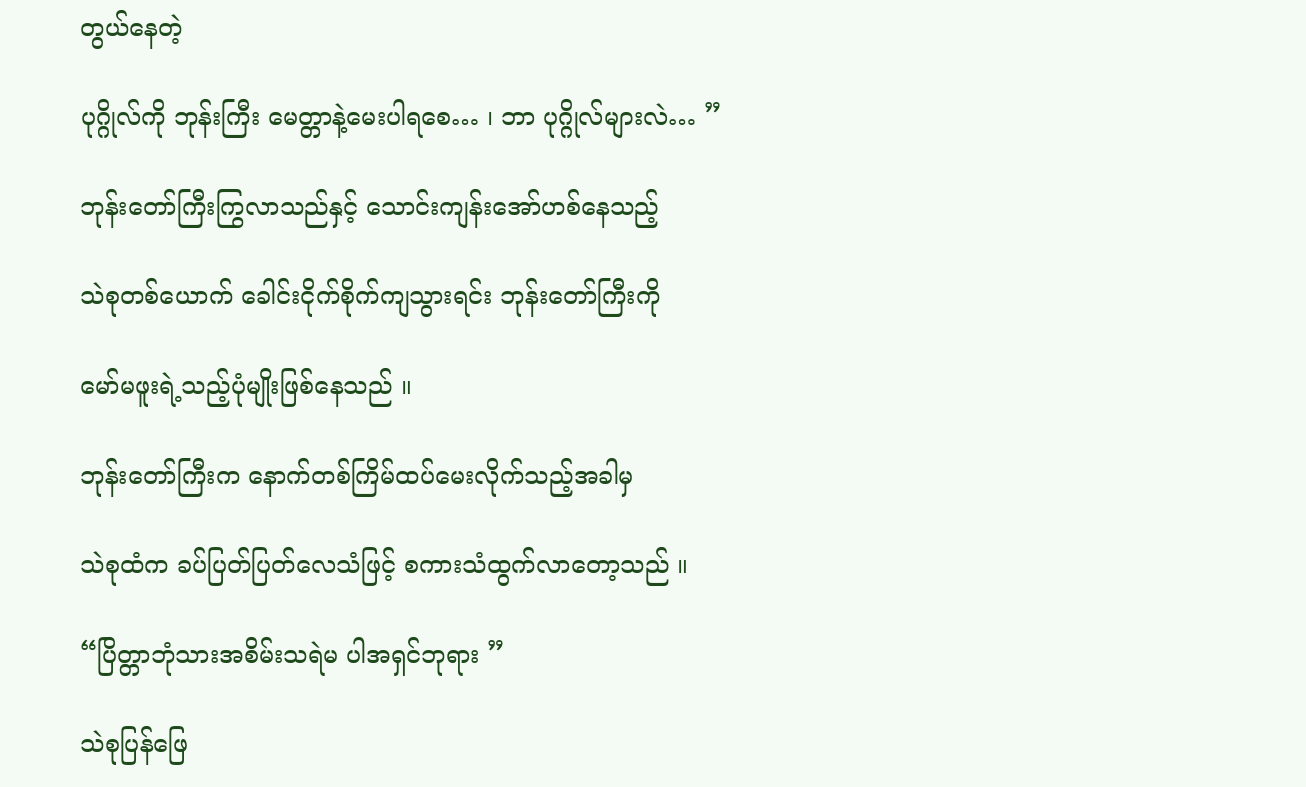တွယ်နေတဲ့

ပုဂ္ဂိုလ်ကို ဘုန်းကြီး မေတ္တာနဲ့မေးပါရစေ… ၊ ဘာ ပုဂ္ဂိုလ်များလဲ… ”

ဘုန်းတော်ကြီးကြွလာသည်နှင့် သောင်းကျန်းအော်ဟစ်နေသည့်

သဲစုတစ်ယောက် ခေါင်းငိုက်စိုက်ကျသွားရင်း ဘုန်းတော်ကြီးကို

မော်မဖူးရဲ့သည့်ပုံမျိုးဖြစ်နေသည် ။

ဘုန်းတော်ကြီးက နောက်တစ်ကြိမ်ထပ်မေးလိုက်သည့်အခါမှ

သဲစုထံက ခပ်ပြတ်ပြတ်လေသံဖြင့် စကားသံထွက်လာတော့သည် ။

“ပြိတ္တာဘုံသားအစိမ်းသရဲမ ပါအရှင်ဘုရား ”

သဲစုပြန်ဖြေ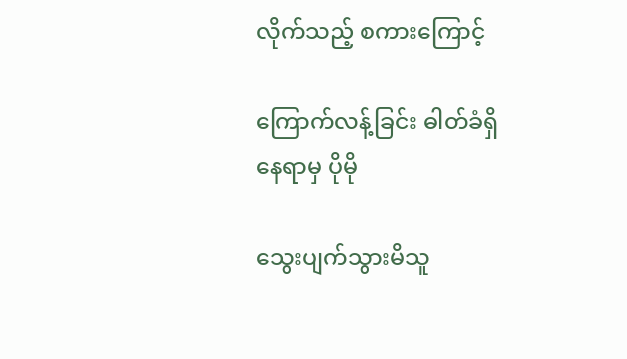လိုက်သည့် စကားကြောင့်

ကြောက်လန့်ခြင်း ဓါတ်ခံရှိနေရာမှ ပိုမို

သွေးပျက်သွားမိသူ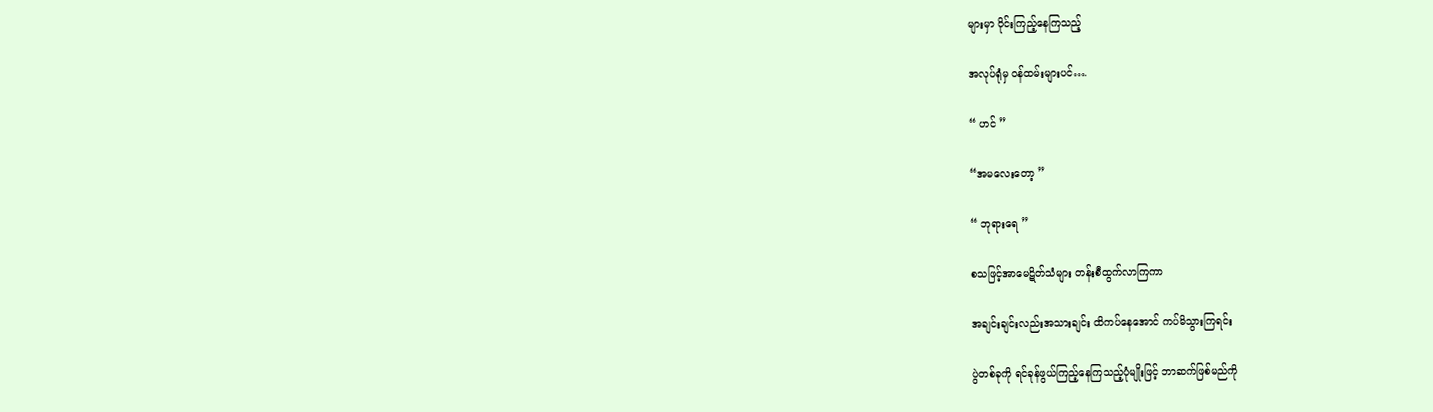များမှာ ဝိုင်းကြည့်နေကြသည့်

အလုပ်ရုံမှ ဝန်ထမ်းများပင်….

“ ဟင် ”

“အမလေးတော့ ”

“ ဘုရားရေ ”

စသဖြင့်အာမေဋိတ်သံများ တန်းစီထွက်လာကြကာ

အချင်းချင်းလည်းအသားချင်း ထိကပ်နေအောင် ကပ်မိသွားကြရင်း

ပွဲတစ်ခုကို ရင်ခုန်ဖွယ်ကြည့်နေကြသည့်ပုံမျိုးဖြင့် ဘာဆက်ဖြစ်မည်ကို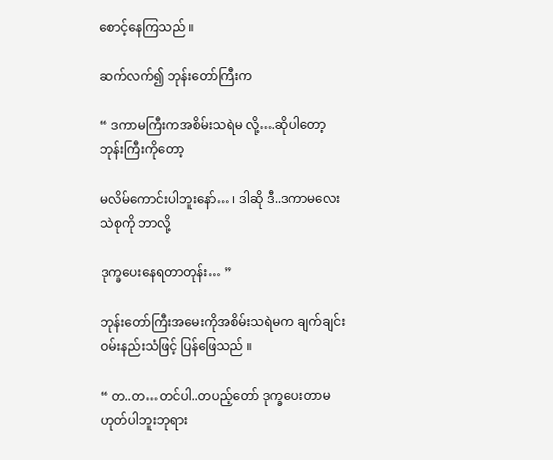စောင့်နေကြသည် ။

ဆက်လက်၍ ဘုန်းတော်ကြီးက

“ ဒကာမကြီးကအစိမ်းသရဲမ လို့….ဆိုပါတော့ ဘုန်းကြီးကိုတော့

မလိမ်ကောင်းပါဘူးနော်… ၊ ဒါဆို ဒီ..ဒကာမလေး သဲစုကို ဘာလို့

ဒုက္ခပေးနေရတာတုန်း… ”

ဘုန်းတော်ကြီးအမေးကိုအစိမ်းသရဲမက ချက်ချင်းဝမ်းနည်းသံဖြင့် ပြန်ဖြေသည် ။

“ တ..တ…တင်ပါ..တပည့်တော် ဒုက္ခပေးတာမဟုတ်ပါဘူးဘုရား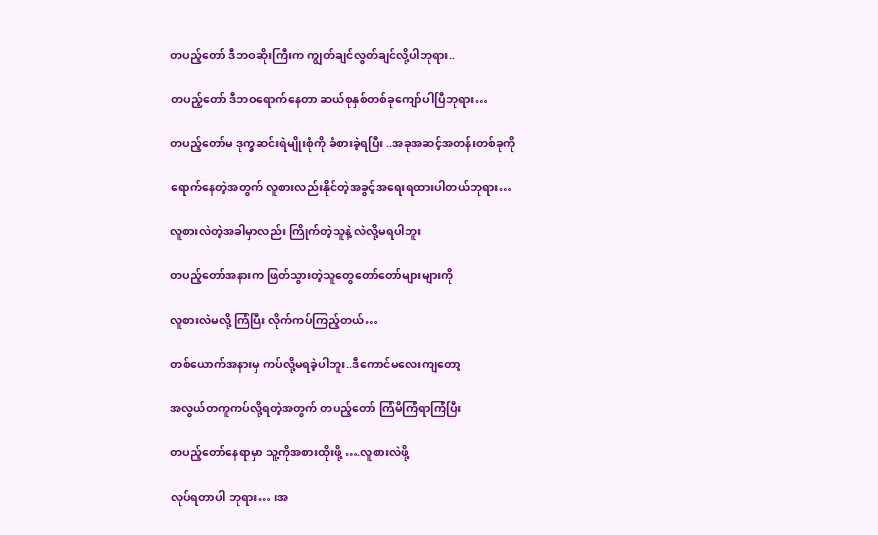တပည့်တော် ဒီဘဝဆိုးကြီးက ကျွတ်ချင်လွတ်ချင်လို့ပါဘုရား..

တပည့်တော် ဒီဘဝရောက်နေတာ ဆယ်စုနှစ်တစ်ခုကျော်ပါပြီဘုရား…

တပည့်တော်မ ဒုက္ခဆင်းရဲမျိုးစုံကို ခံစားခဲ့ရပြီး ..အခုအဆင့်အတန်းတစ်ခုကို

ရောက်နေတဲ့အတွက် လူစားလည်းနိုင်တဲ့အခွင့်အရေးရထားပါတယ်ဘုရား…

လူစားလဲတဲ့အခါမှာလည်း ကြိုက်တဲ့သူနဲ့ လဲလို့မရပါဘူး

တပည့်တော်အနားက ဖြတ်သွားတဲ့သူတွေတော်တော်များများကို

လူစားလဲမလို့ ကြံပြီး လိုက်ကပ်ကြည့်တယ်…

တစ်ယောက်အနားမှ ကပ်လို့မရခဲ့ပါဘူး..ဒီကောင်မလေးကျတော့

အလွယ်တကူကပ်လို့ရတဲ့အတွက် တပည့်တော် ကြံမိကြံရာကြံပြီး

တပည့်တော်နေရာမှာ သူ့ကိုအစားထိုးဖို့ ….လူစားလဲဖို့

လုပ်ရတာပါ ဘုရား… ၊အ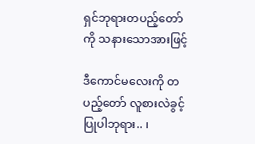ရှင်ဘုရားတပည့်တော်ကို သနားသောအားဖြင့်

ဒီကောင်မလေးကို တပည့်တော် လူစားလဲခွင့်ပြုပါဘုရား.. ၊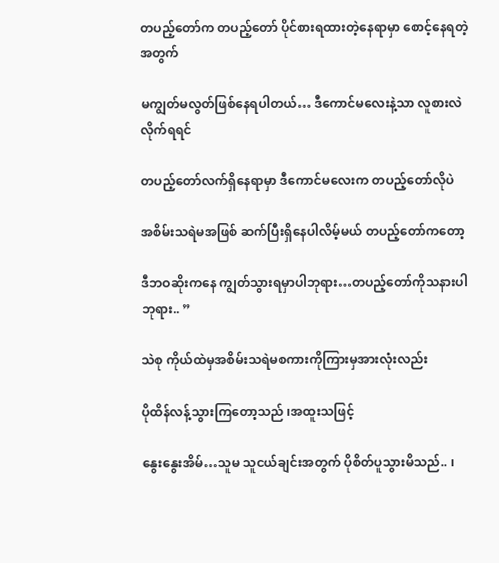တပည့်တော်က တပည့်တော် ပိုင်စားရထားတဲ့နေရာမှာ စောင့်နေရတဲ့အတွက်

မကျွတ်မလွတ်ဖြစ်နေရပါတယ်… ဒီကောင်မလေးနဲ့သာ လူစားလဲလိုက်ရရင်

တပည့်တော်လက်ရှိနေရာမှာ ဒီကောင်မလေးက တပည့်တော်လိုပဲ

အစိမ်းသရဲမအဖြစ် ဆက်ပြီးရှိနေပါလိမ့်မယ် တပည့်တော်ကတော့

ဒီဘဝဆိုးကနေ ကျွတ်သွားရမှာပါဘုရား…တပည့်တော်ကိုသနားပါဘုရား.. ”

သဲစု ကိုယ်ထဲမှအစိမ်းသရဲမစကားကိုကြားမှအားလုံးလည်း

ပိုထိန်လန့်သွားကြတော့သည် ၊အထူးသဖြင့်

နွေးနွေးအိမ်…သူမ သူငယ်ချင်းအတွက် ပိုစိတ်ပူသွားမိသည်.. ၊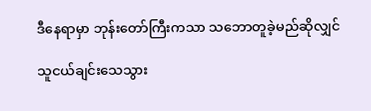ဒီနေရာမှာ ဘုန်းတော်ကြီးကသာ သဘောတူခဲ့မည်ဆိုလျှင်

သူငယ်ချင်းသေသွား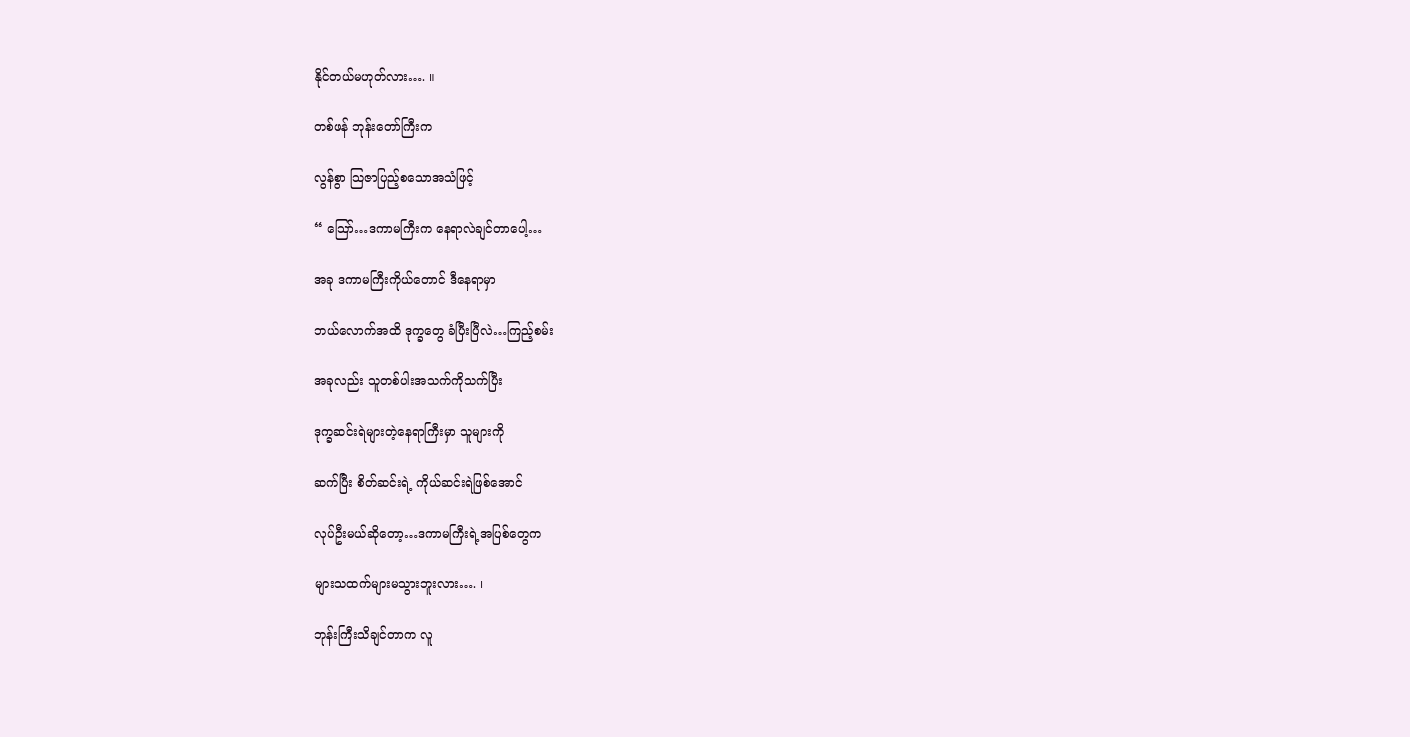နိုင်တယ်မဟုတ်လား…. ။

တစ်ဖန် ဘုန်းတော်ကြီးက

လွန်စွာ သြဇာပြည့်စသောအသံဖြင့်

“ သြော်…ဒကာမကြီးက နေရာလဲချင်တာပေါ့…

အခု ဒကာမကြီးကိုယ်တောင် ဒီနေရာမှာ

ဘယ်လောက်အထိ ဒုက္ခတွေ ခံပြီးပြီလဲ…ကြည့်စမ်း

အခုလည်း သူတစ်ပါးအသက်ကိုသက်ပြီး

ဒုက္ခဆင်းရဲများတဲ့နေရာကြီးမှာ သူများကို

ဆက်ပြီး စိတ်ဆင်းရဲ့ ကိုယ်ဆင်းရဲဖြစ်အောင်

လုပ်ဦးမယ်ဆိုတော့…ဒကာမကြီးရဲ့အပြစ်တွေက

များသထက်များမသွားဘူးလား…. ၊

ဘုန်းကြီးသိချင်တာက လူ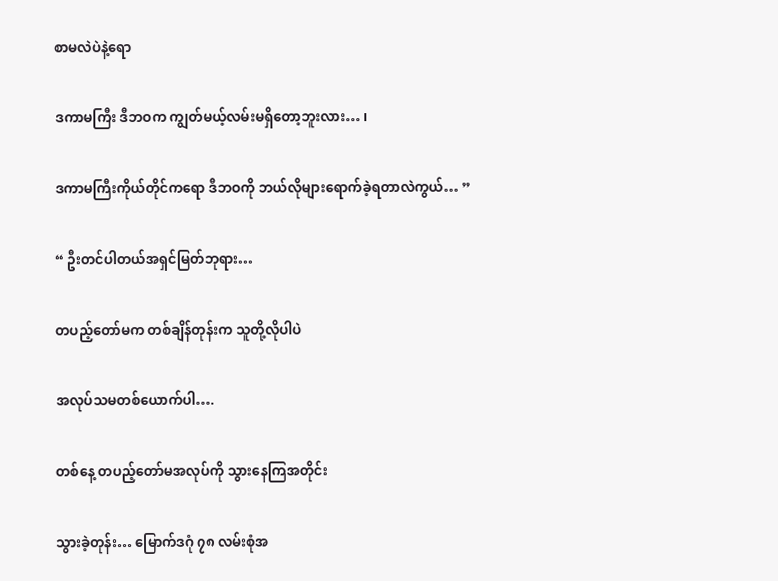စာမလဲပဲနဲ့ရော

ဒကာမကြီး ဒီဘဝက ကျွတ်မယ့်လမ်းမရှိတော့ဘူးလား… ၊

ဒကာမကြီးကိုယ်တိုင်ကရော ဒီဘဝကို ဘယ်လိုများရောက်ခဲ့ရတာလဲကွယ်… ”

“ ဦးတင်ပါတယ်အရှင်မြတ်ဘုရား…

တပည့်တော်မက တစ်ချိန်တုန်းက သူတို့လိုပါပဲ

အလုပ်သမတစ်ယောက်ပါ….

တစ်နေ့ တပည့်တော်မအလုပ်ကို သွားနေကြအတိုင်း

သွားခဲ့တုန်း… မြောက်ဒဂုံ ၇၈ လမ်းစုံအ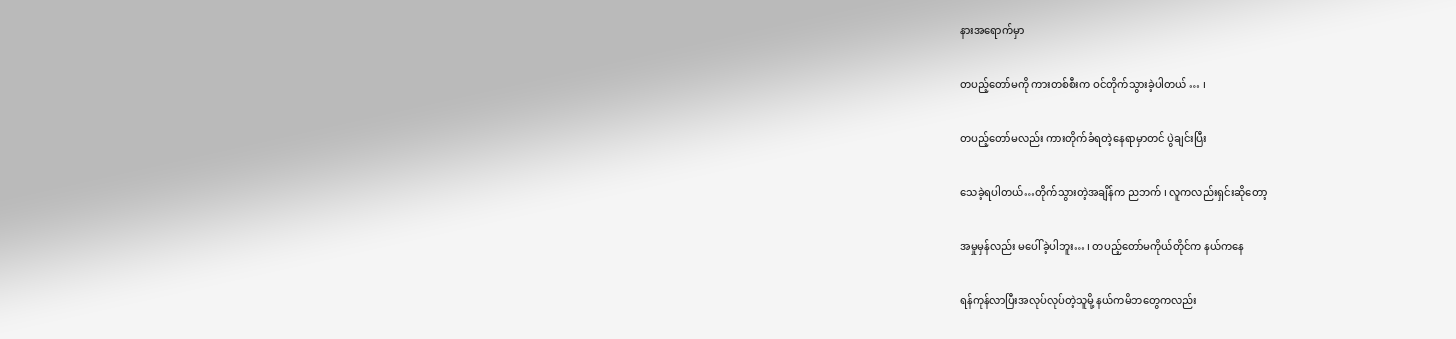နားအရောက်မှာ

တပည့်တော်မကို ကားတစ်စီးက ဝင်တိုက်သွားခဲ့ပါတယ် … ၊

တပည့်တော်မလည်း ကားတိုက်ခံရတဲ့နေရာမှာတင် ပွဲချင်းပြီး

သေခဲ့ရပါတယ်…တိုက်သွားတဲ့အချိန်က ညဘက် ၊ လူကလည်းရှင်းဆိုတော့

အမှုမှန်လည်း မပေါ်ခဲ့ပါဘူး… ၊ တပည့်တော်မကိုယ်တိုင်က နယ်ကနေ

ရန်ကုန်လာပြီးအလုပ်လုပ်တဲ့သူမို့ နယ်ကမိဘတွေကလည်း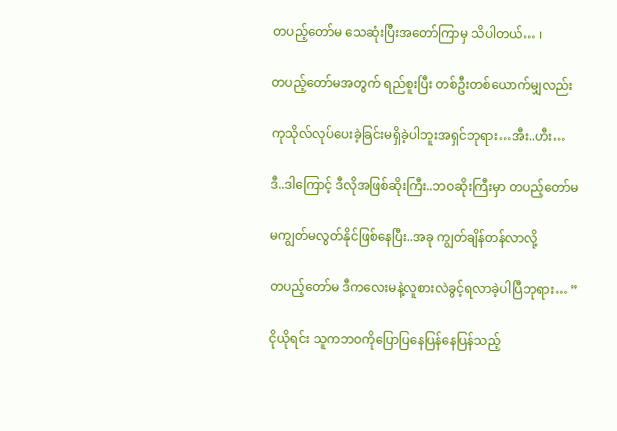တပည့်တော်မ သေဆုံးပြီးအတော်ကြာမှ သိပါတယ်… ၊

တပည့်တော်မအတွက် ရည်စူးပြီး တစ်ဦးတစ်ယောက်မျှလည်း

ကုသိုလ်လုပ်ပေးခဲ့ခြင်းမရှိခဲ့ပါဘူးအရှင်ဘုရား…အီး..ဟီး…

ဒီ..ဒါကြောင့် ဒီလိုအဖြစ်ဆိုးကြီး..ဘဝဆိုးကြီးမှာ တပည့်တော်မ

မကျွတ်မလွတ်နိုင်ဖြစ်နေပြီး..အခု ကျွတ်ချိန်တန်လာလို့

တပည့်တော်မ ဒီကလေးမနဲ့လူစားလဲခွင့်ရလာခဲ့ပါပြီဘုရား… ”

ငိုယိုရင်း သူကဘဝကိုပြောပြနေပြန်နေပြန်သည့်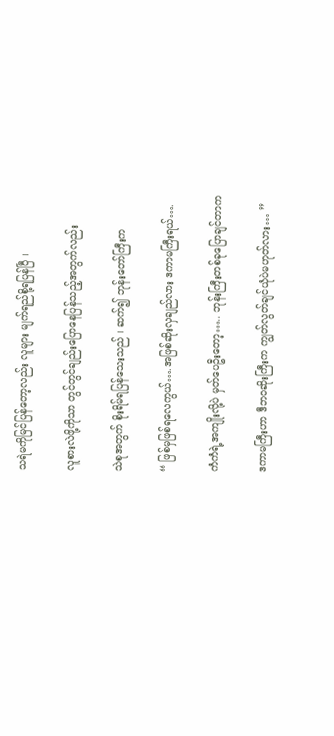သရဲမကိုမြင်ပြန်တော့လည်း လူများ မျက်ရည်စို့ရပြန်ပြီ ၊

လူစားလဲဖို့ကိုသာ တွင်တွင်ချည်းပြောနေပြန်သည့်အတွက်လည်း

သဲစုအတွက် စိုးရိမ်ရပြန်သေးသည် ၊ ဆက်၍ ဘုန်းတော်ကြီးက

“ ဖြစ်မှဖြစ်ရလေကွယ်….အဖြစ်ဆိုးလှချည်လား ဒကာမကြီးရယ်….

ကံကံရဲ့အကျိုးလို့ပဲ မှတ်ပေဦးတော့….. ဘုန်းကြီးတစ်ခုပြောချင်တာက

ဒကာမကြီးဟာ ဒီဘဝဆိုးကြီးက ကျွတ်လွတ်ချင်ယုံပဲမဟုတ်လား… ”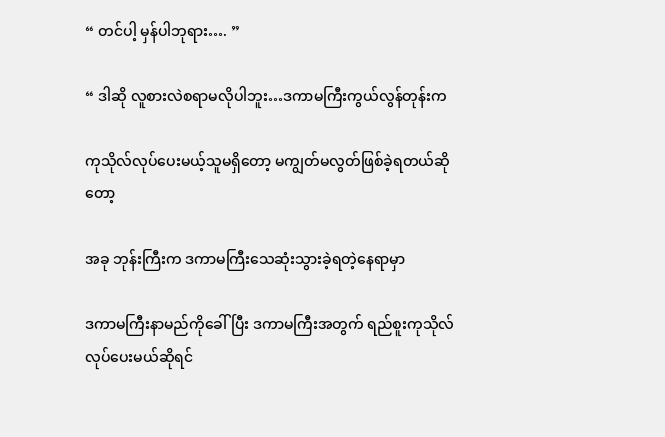“ တင်ပါ့ မှန်ပါဘုရား…. ”

“ ဒါဆို လူစားလဲစရာမလိုပါဘူး…ဒကာမကြီးကွယ်လွန်တုန်းက

ကုသိုလ်လုပ်ပေးမယ့်သူမရှိတော့ မကျွတ်မလွတ်ဖြစ်ခဲ့ရတယ်ဆိုတော့

အခု ဘုန်းကြီးက ဒကာမကြီးသေဆုံးသွားခဲ့ရတဲ့နေရာမှာ

ဒကာမကြီးနာမည်ကိုခေါ်ပြီး ဒကာမကြီးအတွက် ရည်စူးကုသိုလ်လုပ်ပေးမယ်ဆိုရင်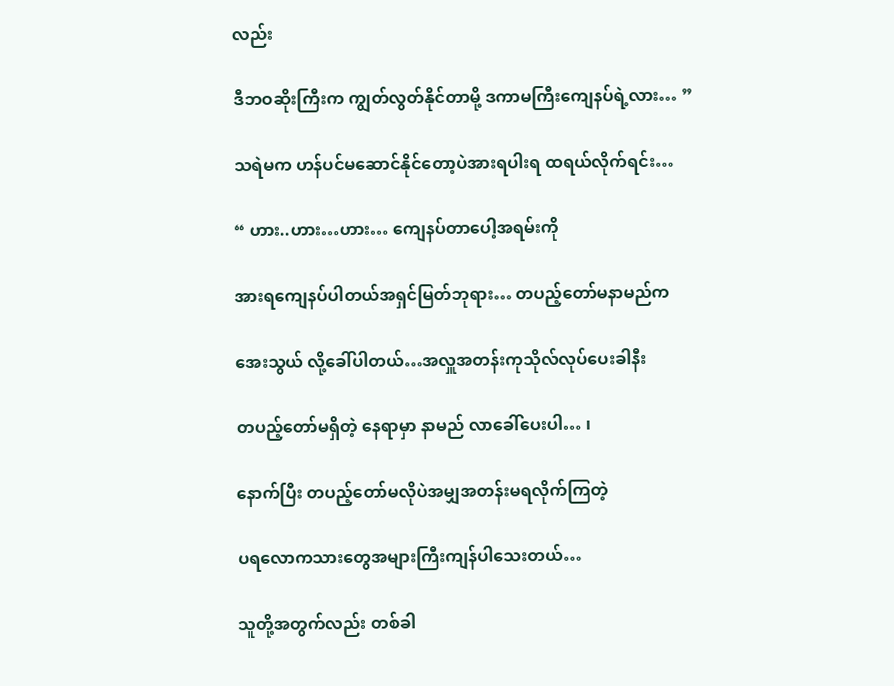လည်း

ဒီဘဝဆိုးကြီးက ကျွတ်လွတ်နိုင်တာမို့ ဒကာမကြီးကျေနပ်ရဲ့လား… ”

သရဲမက ဟန်ပင်မဆောင်နိုင်တော့ပဲအားရပါးရ ထရယ်လိုက်ရင်း…

“ ဟား..ဟား…ဟား… ကျေနပ်တာပေါ့အရမ်းကို

အားရကျေနပ်ပါတယ်အရှင်မြတ်ဘုရား… တပည့်တော်မနာမည်က

အေးသွယ် လို့ခေါ်ပါတယ်…အလှူအတန်းကုသိုလ်လုပ်ပေးခါနီး

တပည့်တော်မရှိတဲ့ နေရာမှာ နာမည် လာခေါ်ပေးပါ… ၊

နောက်ပြီး တပည့်တော်မလိုပဲအမျှအတန်းမရလိုက်ကြတဲ့

ပရလောကသားတွေအများကြီးကျန်ပါသေးတယ်…

သူတို့အတွက်လည်း တစ်ခါ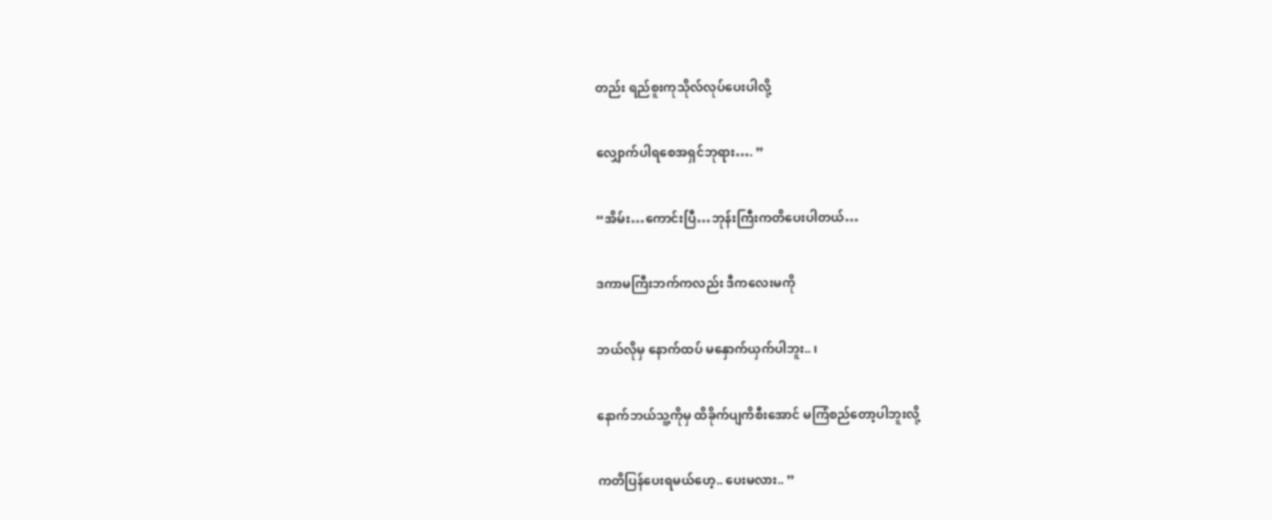တည်း ရည်စူးကုသိုလ်လုပ်ပေးပါလို့

လျှောက်ပါရစေအရှင်ဘုရား…. ”

“အိမ်း…ကောင်းပြီ…ဘုန်းကြီးကတိပေးပါတယ်…

ဒကာမကြီးဘက်ကလည်း ဒီကလေးမကို

ဘယ်လိုမှ နောက်ထပ် မနှောက်ယှက်ပါဘူး.. ၊

နောက်ဘယ်သူ့ကိုမှ ထိခိုက်ပျကိစီးအောင် မကြံစည်တော့ပါဘူးလို့

ကတိပြန်ပေးရမယ်ဟေ့.. ပေးမလား.. ”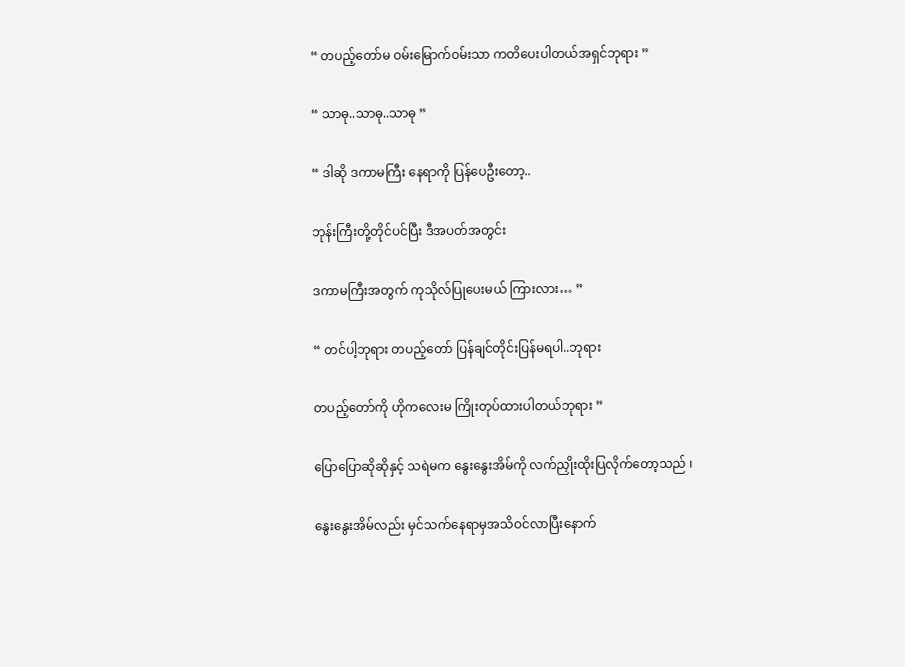“ တပည့်တော်မ ဝမ်းမြောက်ဝမ်းသာ ကတိပေးပါတယ်အရှင်ဘုရား ”

“ သာဓု..သာဓု..သာဓု ”

“ ဒါဆို ဒကာမကြီး နေရာကို ပြန်ပေဦးတော့..

ဘုန်းကြီးတို့တိုင်ပင်ပြီး ဒီအပတ်အတွင်း

ဒကာမကြီးအတွက် ကုသိုလ်ပြုပေးမယ် ကြားလား… ”

“ တင်ပါ့ဘုရား တပည့်တော် ပြန်ချင်တိုင်းပြန်မရပါ..ဘုရား

တပည့်တော်ကို ဟိုကလေးမ ကြိုးတုပ်ထားပါတယ်ဘုရား ”

ပြောပြောဆိုဆိုနှင့် သရဲမက နွေးနွေးအိမ်ကို လက်ညှိုးထိုးပြလိုက်တော့သည် ၊

နွေးနွေးအိမ်လည်း မှင်သက်နေရာမှအသိဝင်လာပြီးနောက်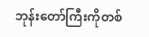ဘုန်းတော်ကြီးကိုတစ်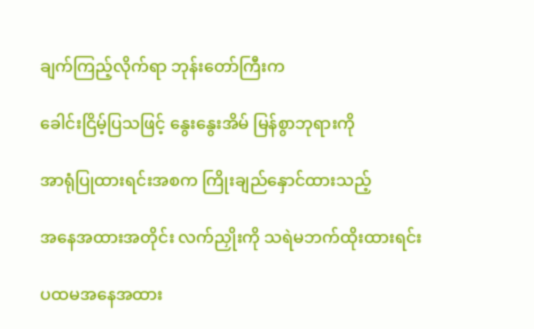ချက်ကြည့်လိုက်ရာ ဘုန်းတော်ကြီးက

ခေါင်းငြိမ့်ပြသဖြင့် နွေးနွေးအိမ် မြန်စွာဘုရားကို

အာရုံပြုထားရင်းအစက ကြိုးချည်နှောင်ထားသည့်

အနေအထားအတိုင်း လက်ညှိုးကို သရဲမဘက်ထိုးထားရင်း

ပထမအနေအထား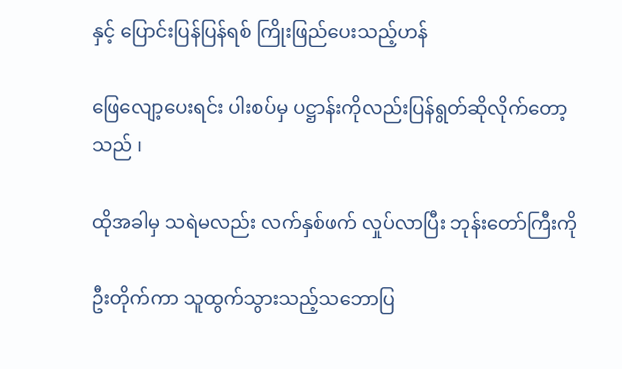နှင့် ပြောင်းပြန်ပြန်ရစ် ကြိုးဖြည်ပေးသည့်ဟန်

ဖြေလျော့ပေးရင်း ပါးစပ်မှ ပဋ္ဌာန်းကိုလည်းပြန်ရွတ်ဆိုလိုက်တော့သည် ၊

ထိုအခါမှ သရဲမလည်း လက်နှစ်ဖက် လှုပ်လာပြီး ဘုန်းတော်ကြီးကို

ဦးတိုက်ကာ သူထွက်သွားသည့်သဘောပြ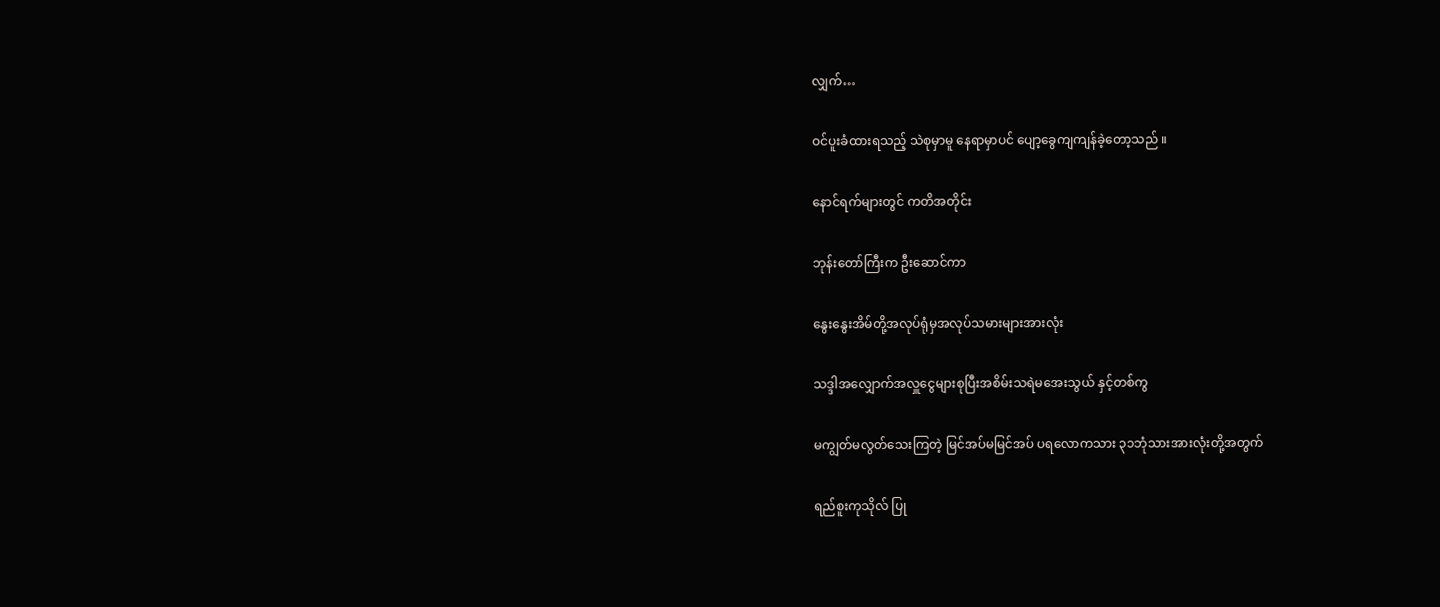လျှက်…

ဝင်ပူးခံထားရသည့် သဲစုမှာမူ နေရာမှာပင် ပျော့ခွေကျကျန်ခဲ့တော့သည် ။

နောင်ရက်များတွင် ကတိအတိုင်း

ဘုန်းတော်ကြီးက ဦးဆောင်ကာ

နွေးနွေးအိမ်တို့အလုပ်ရုံမှအလုပ်သမားများအားလုံး

သဒ္ဒါအလျှောက်အလှူငွေများစုပြီးအစိမ်းသရဲမအေးသွယ် နှင့်တစ်ကွ

မကျွတ်မလွတ်သေးကြတဲ့ မြင်အပ်မမြင်အပ် ပရလောကသား ၃၁ဘုံသားအားလုံးတို့အတွက်

ရည်စူးကုသိုလ် ပြု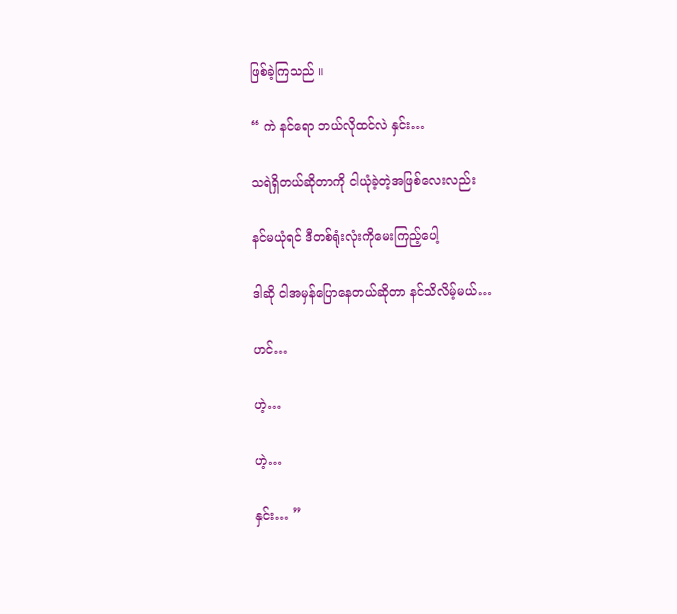ဖြစ်ခဲ့ကြသည် ။

“ ကဲ နင်ရော ဘယ်လိုထင်လဲ နှင်း…

သရဲရှိတယ်ဆိုတာကို ငါယုံခဲ့တဲ့အဖြစ်လေးလည်း

နင်မယုံရင် ဒီတစ်ရုံးလုံးကိုမေးကြည့်ပေါ့

ဒါဆို ငါအမှန်ပြောနေတယ်ဆိုတာ နင်သိလိမ့်မယ်…

ဟင်…

ဟဲ့…

ဟဲ့…

နှင်း… ”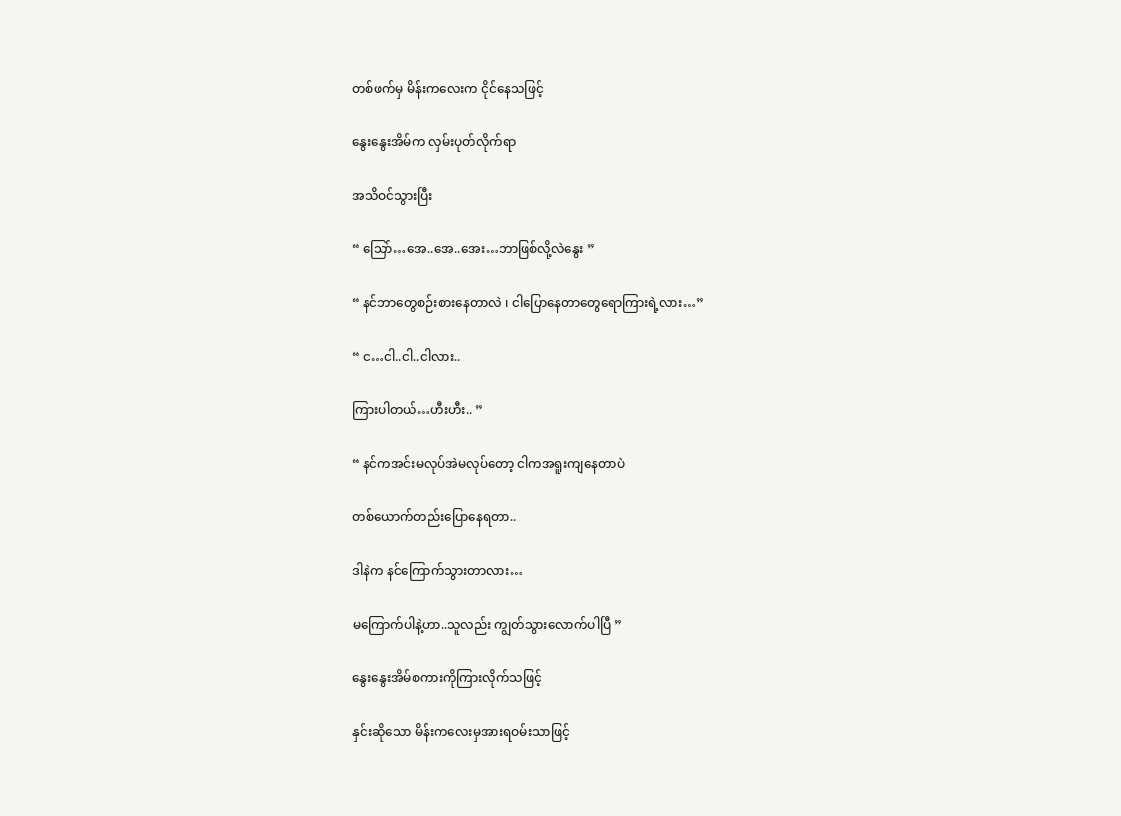တစ်ဖက်မှ မိန်းကလေးက ငိုင်နေသဖြင့်

နွေးနွေးအိမ်က လှမ်းပုတ်လိုက်ရာ

အသိဝင်သွားပြီး

“ သြော်…အေ..အေ..အေး…ဘာဖြစ်လို့လဲနွေး ”

“ နင်ဘာတွေစဉ်းစားနေတာလဲ ၊ ငါပြောနေတာတွေရောကြားရဲ့လား…”

“ င…ငါ..ငါ..ငါလား..

ကြားပါတယ်…ဟီးဟီး.. ”

“ နင်ကအင်းမလုပ်အဲမလုပ်တော့ ငါကအရူးကျနေတာပဲ

တစ်ယောက်တည်းပြောနေရတာ..

ဒါနဲက နင်ကြောက်သွားတာလား…

မကြောက်ပါနဲ့ဟာ..သူလည်း ကျွတ်သွားလောက်ပါပြီ ”

နွေးနွေးအိမ်စကားကိုကြားလိုက်သဖြင့်

နှင်းဆိုသော မိန်းကလေးမှအားရဝမ်းသာဖြင့်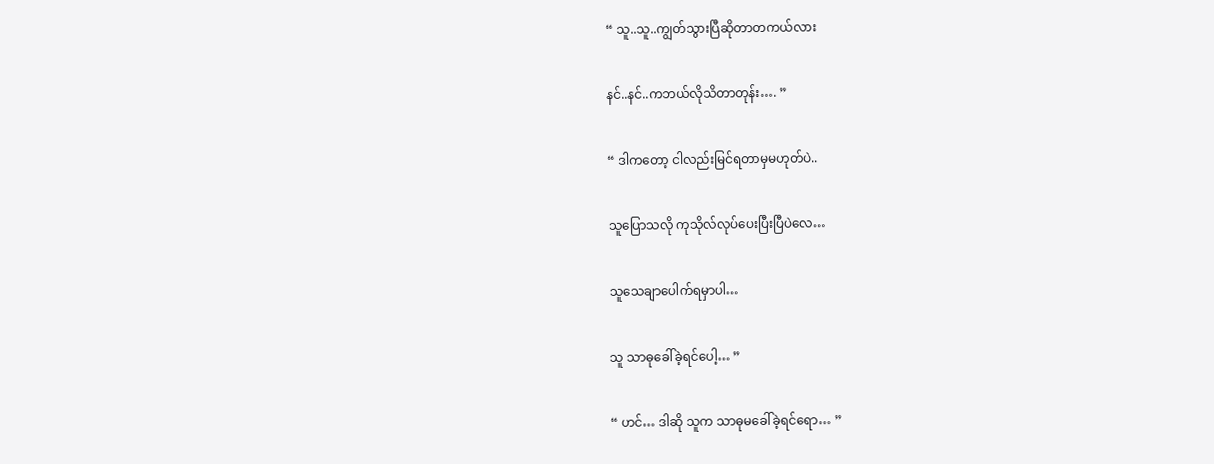“ သူ..သူ..ကျွတ်သွားပြီဆိုတာတကယ်လား

နင်..နင်..ကဘယ်လိုသိတာတုန်း…. ”

“ ဒါကတော့ ငါလည်းမြင်ရတာမှမဟုတ်ပဲ..

သူပြောသလို ကုသိုလ်လုပ်ပေးပြီးပြီပဲလေ…

သူသေချာပေါက်ရမှာပါ…

သူ သာဓုခေါ်ခဲ့ရင်ပေါ့… ”

“ ဟင်… ဒါဆို သူက သာဓုမခေါ်ခဲ့ရင်ရော… ”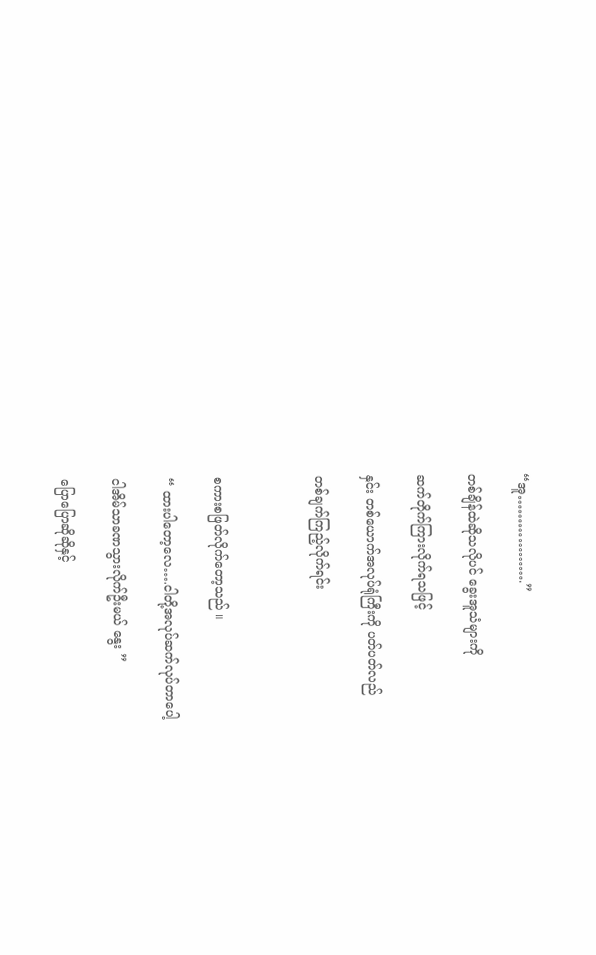“အူ……………….”

တစ်ချိန်ထဲဆိုသလိုပင် ခွေးအူသံများကို

ဆက်တိုက်ကြားလိုက်ရသဖြင့်

နှင်း တစ်ယောက်အလုပ်ရုံကြီးကို ပတ်ပတ်လည်

တစ်ချက်ကြည့်လိုက်ရင်း



စကားစဖြတ်လိုက်တော့သည် ။

“ ထားပါတော့လေ….ငါတို့အလုပ်ဆက်လုပ်တာပေါ့

ငါအိမ်သာခဏသွားလိုက်ဦးမယ် နွေး ”

ပြောပြောဆိုဆိုနှင့်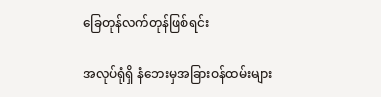ခြေတုန်လက်တုန်ဖြစ်ရင်း

အလုပ်ရုံရှိ နံဘေးမှအခြားဝန်ထမ်းများ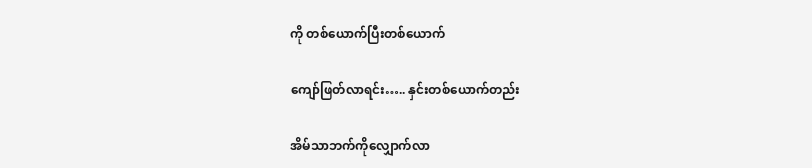ကို တစ်ယောက်ပြီးတစ်ယောက်

ကျော်ဖြတ်လာရင်း….. နှင်းတစ်ယောက်တည်း

အိမ်သာဘက်ကိုလျှောက်လာ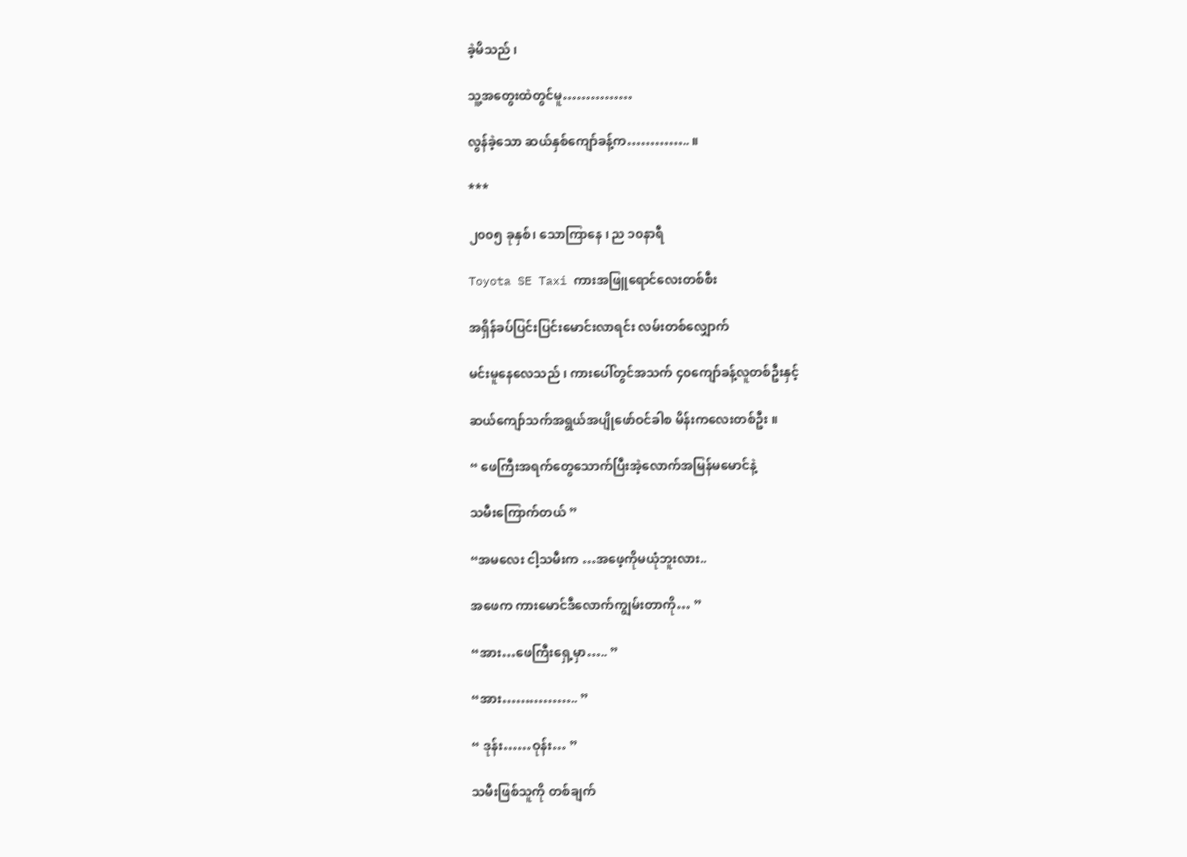ခဲ့မိသည် ၊

သူ့အတွေးထဲတွင်မူ……………

လွန်ခဲ့သော ဆယ်နှစ်ကျော်ခန့်က………….. ။

***

၂၀၀၅ ခုနှစ်၊ သောကြာနေ ၊ ည ၁၀နာရီ

Toyota SE Taxi ကားအဖြူရောင်လေးတစ်စီး

အရှိန်ခပ်ပြင်းပြင်းမောင်းလာရင်း လမ်းတစ်လျှောက်

မင်းမူနေလေသည် ၊ ကားပေါ်တွင်အသက် ၄၀ကျော်ခန့်လူတစ်ဦးနှင့်

ဆယ်ကျော်သက်အရွယ်အပျိုဖော်ဝင်ခါစ မိန်းကလေးတစ်ဦး ။

“ ဖေကြီးအရက်တွေသောက်ပြီးအဲ့လောက်အမြန်မမောင်နဲ့

သမီးကြောက်တယ် ”

“အမလေး ငါ့သမီးက …အဖေ့ကိုမယုံဘူးလား..

အဖေက ကားမောင်ဒီလောက်ကျွမ်းတာကို… ”

“အား…ဖေကြီးရှေ့မှာ….. ”

“အား…………….. ”

“ ဒုန်း……ဝုန်း… ”

သမီးဖြစ်သူကို တစ်ချက်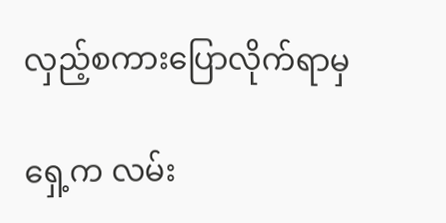လှည့်စကားပြောလိုက်ရာမှ

ရှေ့က လမ်း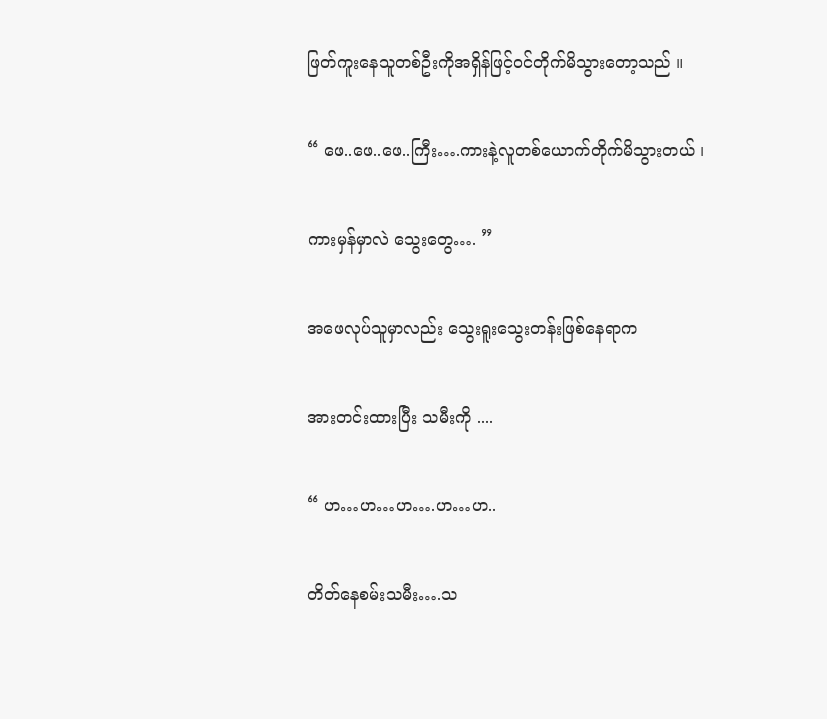ဖြတ်ကူးနေသူတစ်ဦးကိုအရှိန်ဖြင့်ဝင်တိုက်မိသွားတော့သည် ။

“ ဖေ..ဖေ..ဖေ..ကြီး….ကားနဲ့လူတစ်ယောက်တိုက်မိသွားတယ် ၊

ကားမှန်မှာလဲ သွေးတွေ…. ”

အဖေလုပ်သူမှာလည်း သွေးရူးသွေးတန်းဖြစ်နေရာက

အားတင်းထားပြီး သမီးကို ....

“ ဟ…ဟ…ဟ….ဟ…ဟ..

တိတ်နေစမ်းသမီး….သ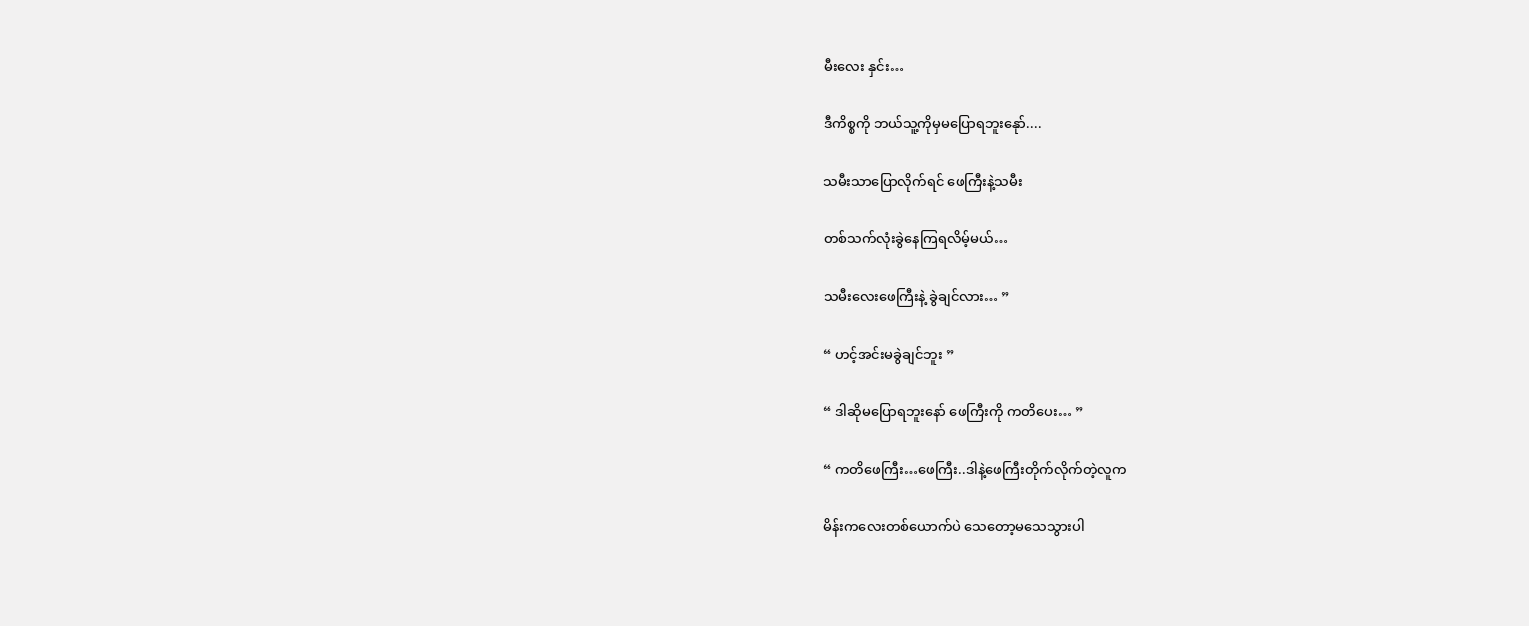မီးလေး နှင်း…

ဒီကိစ္စကို ဘယ်သူ့ကိုမှမပြောရဘူးနေုာ်....

သမီးသာပြောလိုက်ရင် ဖေကြီးနဲ့သမီး

တစ်သက်လုံးခွဲနေကြရလိမ့်မယ်…

သမီးလေးဖေကြီးနဲ့ ခွဲချင်လား… ”

“ ဟင့်အင်းမခွဲချင်ဘူး ”

“ ဒါဆိုမပြောရဘူးနော် ဖေကြီးကို ကတိပေး… ”

“ ကတိဖေကြီး…ဖေကြီး..ဒါနဲ့ဖေကြီးတိုက်လိုက်တဲ့လူက

မိန်းကလေးတစ်ယောက်ပဲ သေတော့မသေသွားပါ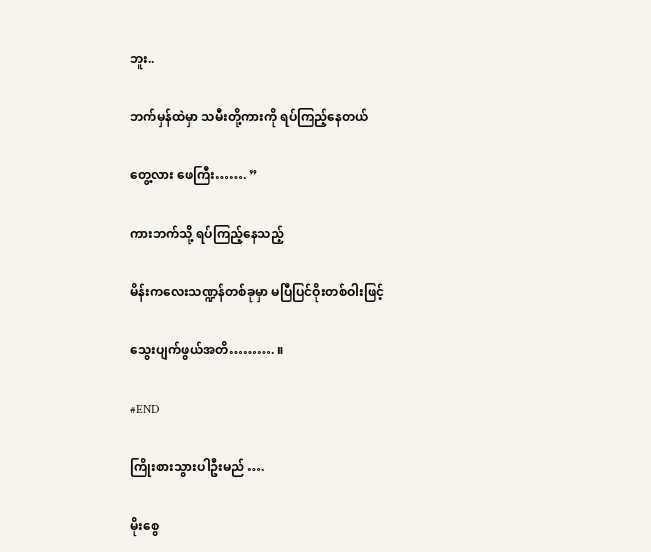ဘူး..

ဘက်မှန်ထဲမှာ သမီးတို့ကားကို ရပ်ကြည့်နေတယ်

တွေ့လား ဖေကြီး……. ”

ကားဘက်သို့ ရပ်ကြည့်နေသည့်

မိန်းကလေးသဏ္ဍန်တစ်ခုမှာ မပြီပြင်ဝိုးတစ်ဝါးဖြင့်

သွေးပျက်ဖွယ်အတိ………. ။

#END

ကြိုးစားသွားပါဦးမည် ….

မိုးစွေ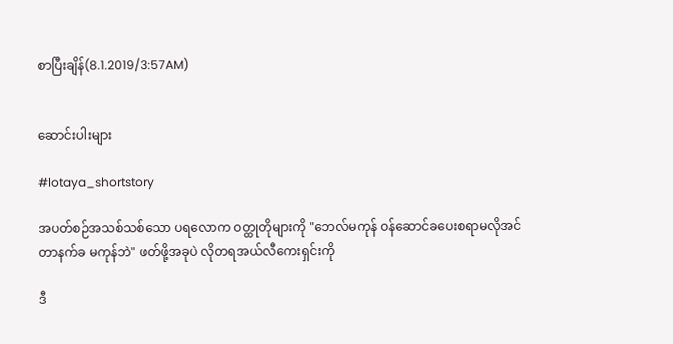စာပြီးချိန်(8.1.2019/3:57AM)


ဆောင်းပါးများ

#lotaya_shortstory

အပတ်စဉ်အသစ်သစ်သော ပရလောက ဝတ္ထုတိုများကို "ဘေလ်မကုန် ဝန်ဆောင်ခပေးစရာမလိုအင်တာနက်ခ မကုန်ဘဲ" ဖတ်ဖို့အခုပဲ လိုတရအယ်လီကေးရှင်းကို

ဒီ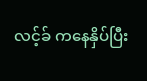လင့်ခ် ကနေနှိပ်ပြီး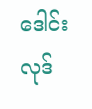ဒေါင်းလုဒ်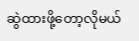ဆွဲထားဖို့တော့လိုမယ်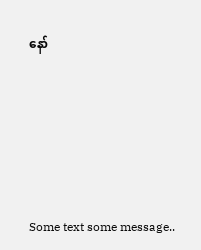နော်





Some text some message..